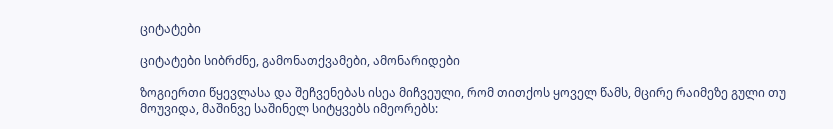ციტატები

ციტატები სიბრძნე, გამონათქვამები, ამონარიდები

ზოგიერთი წყევლასა და შეჩვენებას ისეა მიჩვეული, რომ თითქოს ყოველ წამს, მცირე რაიმეზე გული თუ მოუვიდა, მაშინვე საშინელ სიტყვებს იმეორებს: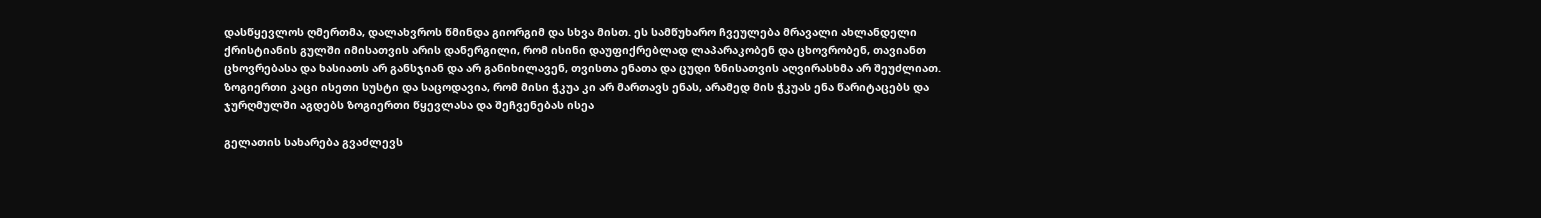დასწყევლოს ღმერთმა, დალახვროს წმინდა გიორგიმ და სხვა მისთ. ეს სამწუხარო ჩვეულება მრავალი ახლანდელი ქრისტიანის გულში იმისათვის არის დანერგილი, რომ ისინი დაუფიქრებლად ლაპარაკობენ და ცხოვრობენ, თავიანთ ცხოვრებასა და ხასიათს არ განსჯიან და არ განიხილავენ, თვისთა ენათა და ცუდი ზნისათვის აღვირასხმა არ შეუძლიათ. ზოგიერთი კაცი ისეთი სუსტი და საცოდავია, რომ მისი ჭკუა კი არ მართავს ენას, არამედ მის ჭკუას ენა წარიტაცებს და ჯურღმულში აგდებს ზოგიერთი წყევლასა და შეჩვენებას ისეა

გელათის სახარება გვაძლევს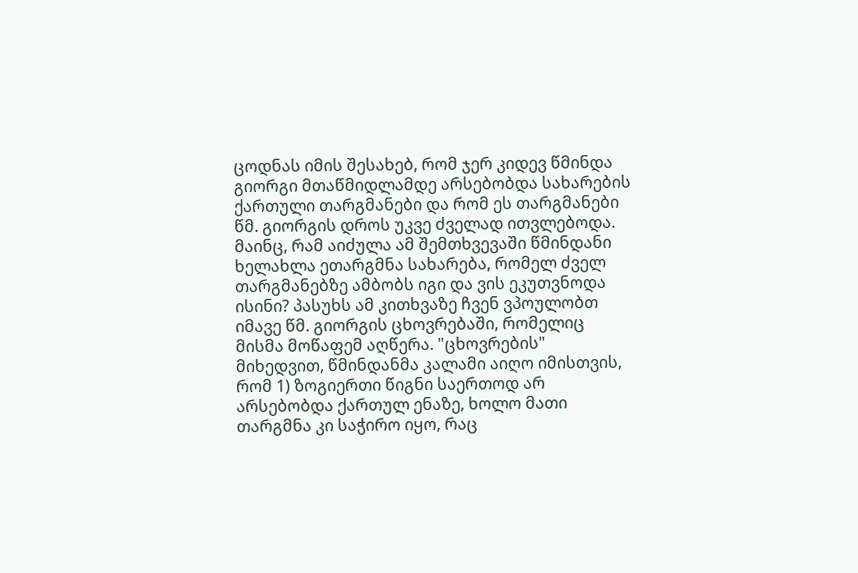ცოდნას იმის შესახებ, რომ ჯერ კიდევ წმინდა გიორგი მთაწმიდლამდე არსებობდა სახარების ქართული თარგმანები და რომ ეს თარგმანები წმ. გიორგის დროს უკვე ძველად ითვლებოდა. მაინც, რამ აიძულა ამ შემთხვევაში წმინდანი ხელახლა ეთარგმნა სახარება, რომელ ძველ თარგმანებზე ამბობს იგი და ვის ეკუთვნოდა ისინი? პასუხს ამ კითხვაზე ჩვენ ვპოულობთ იმავე წმ. გიორგის ცხოვრებაში, რომელიც მისმა მოწაფემ აღწერა. "ცხოვრების" მიხედვით, წმინდანმა კალამი აიღო იმისთვის, რომ 1) ზოგიერთი წიგნი საერთოდ არ არსებობდა ქართულ ენაზე, ხოლო მათი თარგმნა კი საჭირო იყო, რაც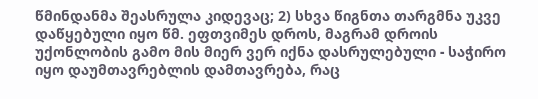წმინდანმა შეასრულა კიდევაც; 2) სხვა წიგნთა თარგმნა უკვე დაწყებული იყო წმ. ეფთვიმეს დროს, მაგრამ დროის უქონლობის გამო მის მიერ ვერ იქნა დასრულებული - საჭირო იყო დაუმთავრებლის დამთავრება, რაც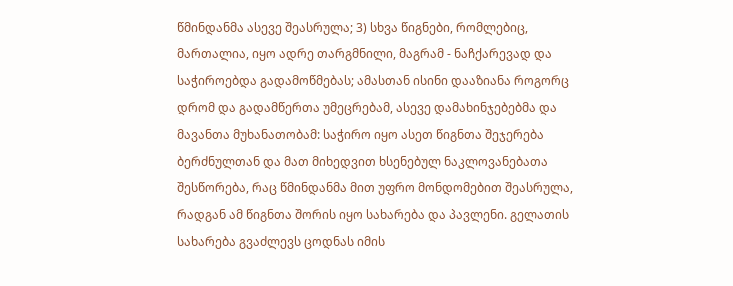წმინდანმა ასევე შეასრულა; 3) სხვა წიგნები, რომლებიც, მართალია, იყო ადრე თარგმნილი, მაგრამ - ნაჩქარევად და საჭიროებდა გადამოწმებას; ამასთან ისინი დააზიანა როგორც დრომ და გადამწერთა უმეცრებამ, ასევე დამახინჯებებმა და მავანთა მუხანათობამ: საჭირო იყო ასეთ წიგნთა შეჯერება ბერძნულთან და მათ მიხედვით ხსენებულ ნაკლოვანებათა შესწორება, რაც წმინდანმა მით უფრო მონდომებით შეასრულა, რადგან ამ წიგნთა შორის იყო სახარება და პავლენი. გელათის სახარება გვაძლევს ცოდნას იმის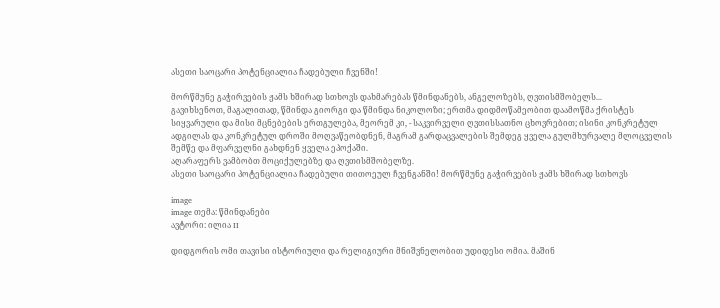ასეთი საოცარი პოტენციალია ჩადებული ჩვენში!

მორწმუნე გაჭირვების ჟამს ხშირად სთხოვს დახმარებას წმინდანებს, ანგელოზებს, ღვთისმშობელს...
გავიხსენოთ, მაგალითად, წმინდა გიორგი და წმინდა ნიკოლოზი; ერთმა დიდმოწამეობით დაამოწმა ქრისტეს სიყვარული და მისი მცნებების ერთგულება, მეორემ კი, - საკვირველი ღვთისსათნო ცხოვრებით; ისინი კონკრეტულ ადგილას და კონკრეტულ დროში მოღვაწეობდნენ, მაგრამ გარდაცვალების შემდეგ ყველა გულმხურვალე მლოცველის შემწე და მფარველნი გახდნენ ყველა ეპოქაში.
აღარაფერს ვამბობთ მოციქულებზე და ღვთისმშობელზე.
ასეთი საოცარი პოტენციალია ჩადებული თითოეულ ჩვენგანში! მორწმუნე გაჭირვების ჟამს ხშირად სთხოვს

image
image თემა: წმინდანები
ავტორი: ილია II

დიდგორის ომი თავისი ისტორიული და რელიგიური მნიშვნელობით უდიდესი ომია. მაშინ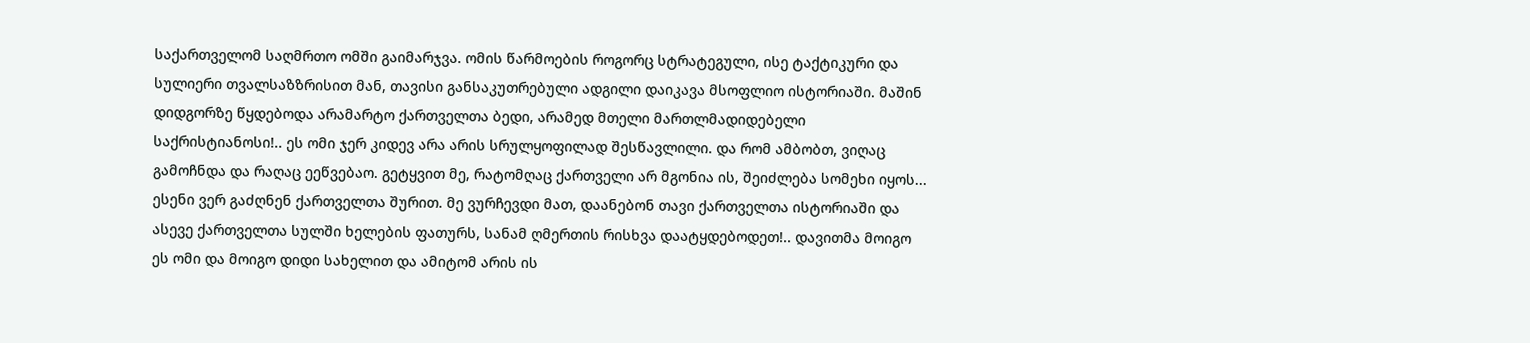საქართველომ საღმრთო ომში გაიმარჯვა. ომის წარმოების როგორც სტრატეგული, ისე ტაქტიკური და სულიერი თვალსაზზრისით მან, თავისი განსაკუთრებული ადგილი დაიკავა მსოფლიო ისტორიაში. მაშინ დიდგორზე წყდებოდა არამარტო ქართველთა ბედი, არამედ მთელი მართლმადიდებელი საქრისტიანოსი!.. ეს ომი ჯერ კიდევ არა არის სრულყოფილად შესწავლილი. და რომ ამბობთ, ვიღაც გამოჩნდა და რაღაც ეეწვებაო. გეტყვით მე, რატომღაც ქართველი არ მგონია ის, შეიძლება სომეხი იყოს... ესენი ვერ გაძღნენ ქართველთა შურით. მე ვურჩევდი მათ, დაანებონ თავი ქართველთა ისტორიაში და ასევე ქართველთა სულში ხელების ფათურს, სანამ ღმერთის რისხვა დაატყდებოდეთ!.. დავითმა მოიგო ეს ომი და მოიგო დიდი სახელით და ამიტომ არის ის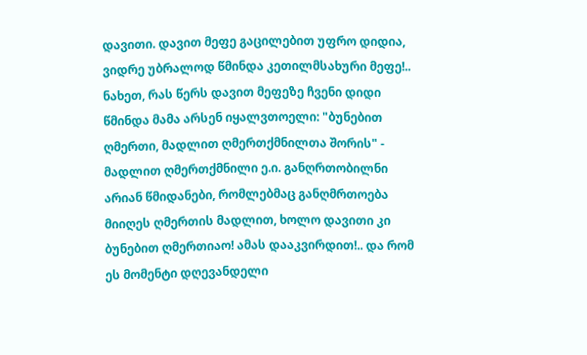დავითი. დავით მეფე გაცილებით უფრო დიდია, ვიდრე უბრალოდ წმინდა კეთილმსახური მეფე!.. ნახეთ, რას წერს დავით მეფეზე ჩვენი დიდი წმინდა მამა არსენ იყალვთოელი: "ბუნებით ღმერთი, მადლით ღმერთქმნილთა შორის" - მადლით ღმერთქმნილი ე.ი. განღრთობილნი არიან წმიდანები, რომლებმაც განღმრთოება მიიღეს ღმერთის მადლით, ხოლო დავითი კი ბუნებით ღმერთიაო! ამას დააკვირდით!.. და რომ ეს მომენტი დღევანდელი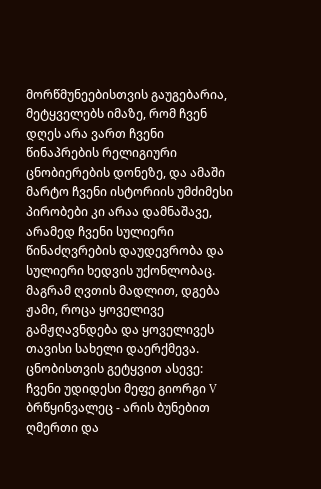მორწმუნეებისთვის გაუგებარია, მეტყველებს იმაზე, რომ ჩვენ დღეს არა ვართ ჩვენი წინაპრების რელიგიური ცნობიერების დონეზე, და ამაში მარტო ჩვენი ისტორიის უმძიმესი პირობები კი არაა დამნაშავე, არამედ ჩვენი სულიერი წინაძღვრების დაუდევრობა და სულიერი ხედვის უქონლობაც. მაგრამ ღვთის მადლით, დგება ჟამი, როცა ყოველივე გამჟღავნდება და ყოველივეს თავისი სახელი დაერქმევა. ცნობისთვის გეტყვით ასევე: ჩვენი უდიდესი მეფე გიორგი V ბრწყინვალეც - არის ბუნებით ღმერთი და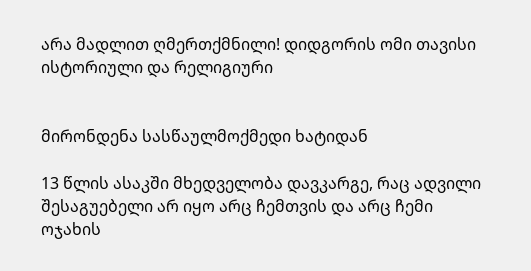არა მადლით ღმერთქმნილი! დიდგორის ომი თავისი ისტორიული და რელიგიური


მირონდენა სასწაულმოქმედი ხატიდან

13 წლის ასაკში მხედველობა დავკარგე, რაც ადვილი შესაგუებელი არ იყო არც ჩემთვის და არც ჩემი ოჯახის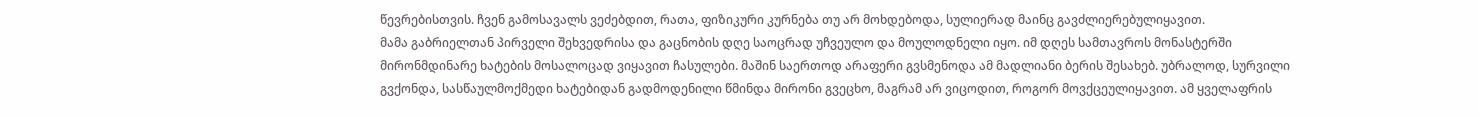წევრებისთვის. ჩვენ გამოსავალს ვეძებდით, რათა, ფიზიკური კურნება თუ არ მოხდებოდა, სულიერად მაინც გავძლიერებულიყავით.
მამა გაბრიელთან პირველი შეხვედრისა და გაცნობის დღე საოცრად უჩვეულო და მოულოდნელი იყო. იმ დღეს სამთავროს მონასტერში მირონმდინარე ხატების მოსალოცად ვიყავით ჩასულები. მაშინ საერთოდ არაფერი გვსმენოდა ამ მადლიანი ბერის შესახებ. უბრალოდ, სურვილი გვქონდა, სასწაულმოქმედი ხატებიდან გადმოდენილი წმინდა მირონი გვეცხო, მაგრამ არ ვიცოდით, როგორ მოვქცეულიყავით. ამ ყველაფრის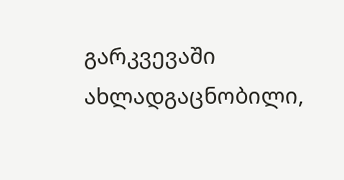გარკვევაში ახლადგაცნობილი,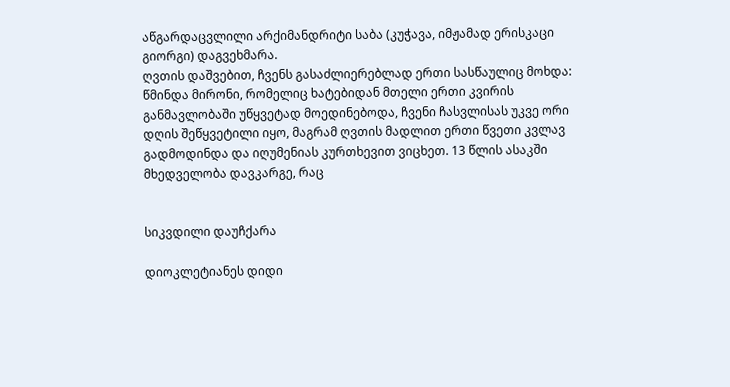აწგარდაცვლილი არქიმანდრიტი საბა (კუჭავა, იმჟამად ერისკაცი გიორგი) დაგვეხმარა.
ღვთის დაშვებით, ჩვენს გასაძლიერებლად ერთი სასწაულიც მოხდა: წმინდა მირონი, რომელიც ხატებიდან მთელი ერთი კვირის განმავლობაში უწყვეტად მოედინებოდა, ჩვენი ჩასვლისას უკვე ორი დღის შეწყვეტილი იყო, მაგრამ ღვთის მადლით ერთი წვეთი კვლავ გადმოდინდა და იღუმენიას კურთხევით ვიცხეთ. 13 წლის ასაკში მხედველობა დავკარგე, რაც


სიკვდილი დაუჩქარა

დიოკლეტიანეს დიდი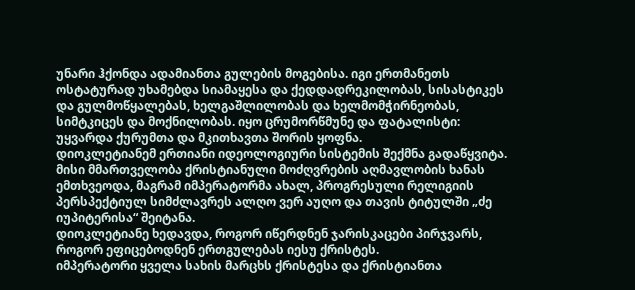უნარი ჰქონდა ადამიანთა გულების მოგებისა. იგი ერთმანეთს ოსტატურად უხამებდა სიამაყესა და ქედდადრეკილობას, სისასტიკეს და გულმოწყალებას, ხელგაშლილობას და ხელმომჭირნეობას, სიმტკიცეს და მოქნილობას. იყო ცრუმორწმუნე და ფატალისტი: უყვარდა ქურუმთა და მკითხავთა შორის ყოფნა.
დიოკლეტიანემ ერთიანი იდეოლოგიური სისტემის შექმნა გადაწყვიტა. მისი მმართველობა ქრისტიანული მოძღვრების აღმავლობის ხანას ემთხვეოდა, მაგრამ იმპერატორმა ახალ, პროგრესული რელიგიის პერსპექტიულ სიმძლავრეს ალღო ვერ აუღო და თავის ტიტულში „ძე იუპიტერისა“ შეიტანა.
დიოკლეტიანე ხედავდა, როგორ იწერდნენ ჯარისკაცები პირჯვარს, როგორ ეფიცებოდნენ ერთგულებას იესუ ქრისტეს.
იმპერატორი ყველა სახის მარცხს ქრისტესა და ქრისტიანთა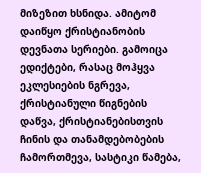მიზეზით ხსნიდა. ამიტომ დაიწყო ქრისტიანობის დევნათა სერიები. გამოიცა ედიქტები, რასაც მოჰყვა ეკლესიების ნგრევა, ქრისტიანული წიგნების დაწვა, ქრისტიანებისთვის ჩინის და თანამდებობების ჩამორთმევა, სასტიკი წამება,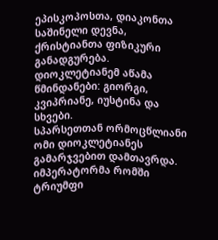ეპისკოპოსთა, დიაკონთა საშინელი დევნა, ქრისტიანთა ფიზიკური განადგურება. დიოკლეტიანემ აწამა წმინდანები: გიორგი, კვიპრიანე, იუსტინა და სხვები.
სპარსეთთან ორმოცწლიანი ომი დიოკლეტიანეს გამარჯვებით დამთავრდა. იმპერატორმა რომში ტრიუმფი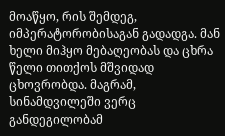მოაწყო, რის შემდეგ, იმპერატორობისაგან გადადგა. მან ხელი მიჰყო მებაღეობას და ცხრა წელი თითქოს მშვიდად ცხოვრობდა. მაგრამ, სინამდვილეში ვერც განდეგილობამ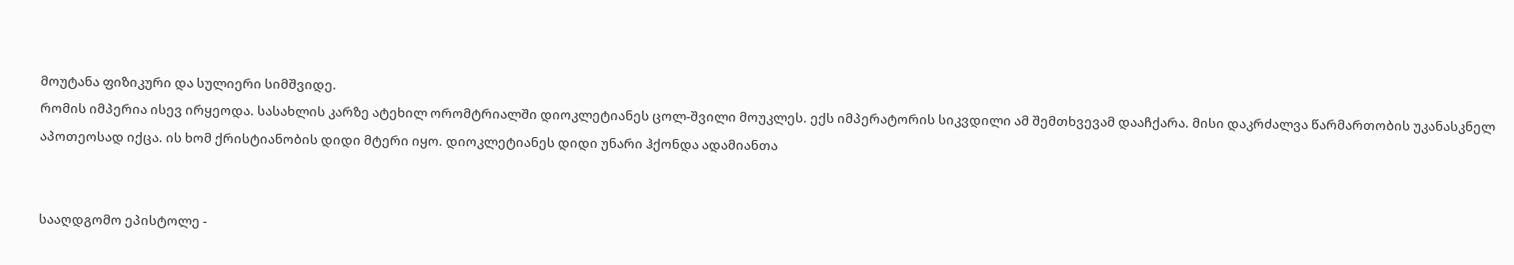მოუტანა ფიზიკური და სულიერი სიმშვიდე.
რომის იმპერია ისევ ირყეოდა. სასახლის კარზე ატეხილ ორომტრიალში დიოკლეტიანეს ცოლ-შვილი მოუკლეს. ექს იმპერატორის სიკვდილი ამ შემთხვევამ დააჩქარა. მისი დაკრძალვა წარმართობის უკანასკნელ აპოთეოსად იქცა. ის ხომ ქრისტიანობის დიდი მტერი იყო. დიოკლეტიანეს დიდი უნარი ჰქონდა ადამიანთა


სააღდგომო ეპისტოლე -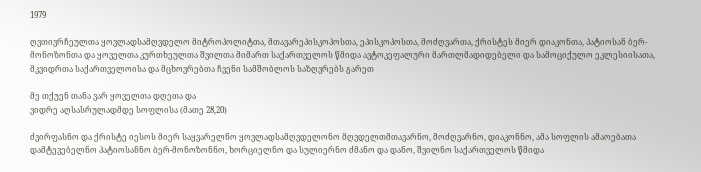1979

ღვთივრჩეულთა ყოვლადსამღვდელო მიტროპოლიტთა, მთავარეპისკოპოსთა, ეპისკოპოსთა, მოძღვართა, ქრისტეს მიერ დიაკონთა, პატიოსან ბერ-მონოზონთა და ყოველთა კურთხეულთა შვილთა მიმართ საქართველოს წმიდა ავტოკეფალური მართლმადიდებელი და სამოციქულო ეკლესიისათა, მკვიდრთა საქართველოისა და მცხოვრებთა ჩვენი სამშობლოს საზღვრებს გარეთ

მე თქუენ თანა ვარ ყოველთა დღეთა და
ვიდრე აღსასრულადმდე სოფლისა (მათე 28,20)

ძვირფასნო და ქრისტე იესოს მიერ საყვარელნო ყოვლადსამღვდელონო მღვდელთმთავარნო, მოძღვარნო, დიაკონნო, ამა სოფლის ამაოებათა დამტევებელნო პატიოსანნო ბერ-მონოზონნო, ხორციელნო და სულიერნო ძმანო და დანო, შვილნო საქართველოს წმიდა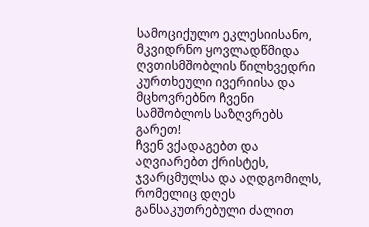სამოციქულო ეკლესიისანო, მკვიდრნო ყოვლადწმიდა ღვთისმშობლის წილხვედრი კურთხეული ივერიისა და მცხოვრებნო ჩვენი სამშობლოს საზღვრებს გარეთ!
ჩვენ ვქადაგებთ და აღვიარებთ ქრისტეს, ჯვარცმულსა და აღდგომილს, რომელიც დღეს განსაკუთრებული ძალით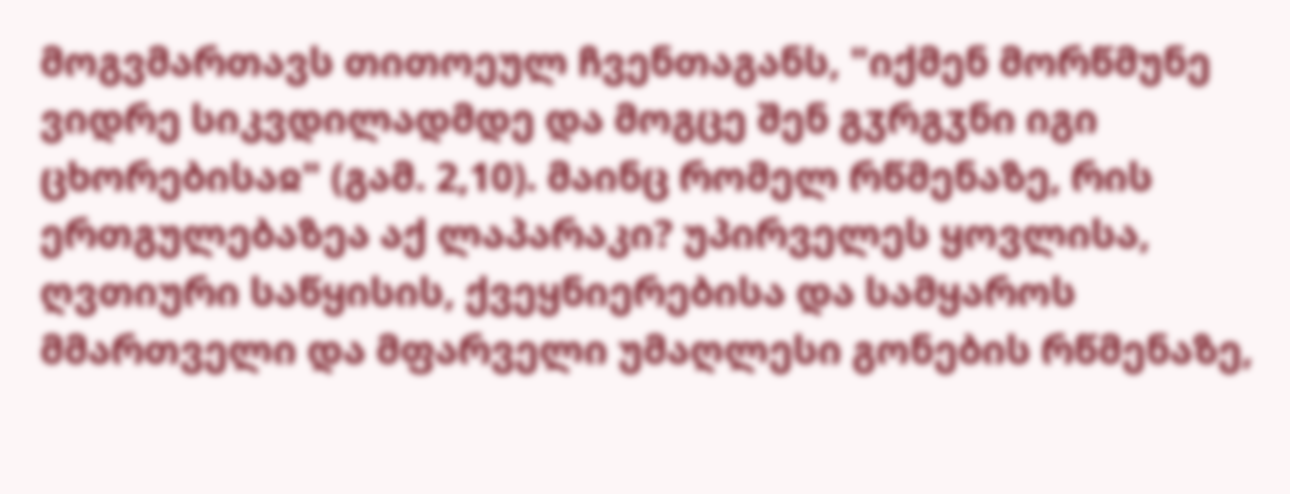მოგვმართავს თითოეულ ჩვენთაგანს, "იქმენ მორწმუნე ვიდრე სიკვდილადმდე და მოგცე შენ გჳრგჳნი იგი ცხორებისაჲ" (გამ. 2,10). მაინც რომელ რწმენაზე, რის ერთგულებაზეა აქ ლაპარაკი? უპირველეს ყოვლისა, ღვთიური საწყისის, ქვეყნიერებისა და სამყაროს მმართველი და მფარველი უმაღლესი გონების რწმენაზე,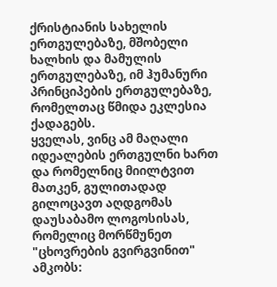ქრისტიანის სახელის ერთგულებაზე, მშობელი ხალხის და მამულის ერთგულებაზე, იმ ჰუმანური პრინციპების ერთგულებაზე, რომელთაც წმიდა ეკლესია ქადაგებს.
ყველას, ვინც ამ მაღალი იდეალების ერთგულნი ხართ და რომელნიც მიილტვით მათკენ, გულითადად გილოცავთ აღდგომას დაუსაბამო ლოგოსისას, რომელიც მორწმუნეთ "ცხოვრების გვირგვინით" ამკობს: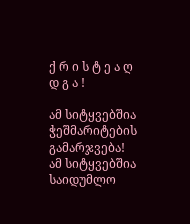ქ რ ი ს ტ ე ა ღ დ გ ა !

ამ სიტყვებშია ჭეშმარიტების გამარჯვება! ამ სიტყვებშია საიდუმლო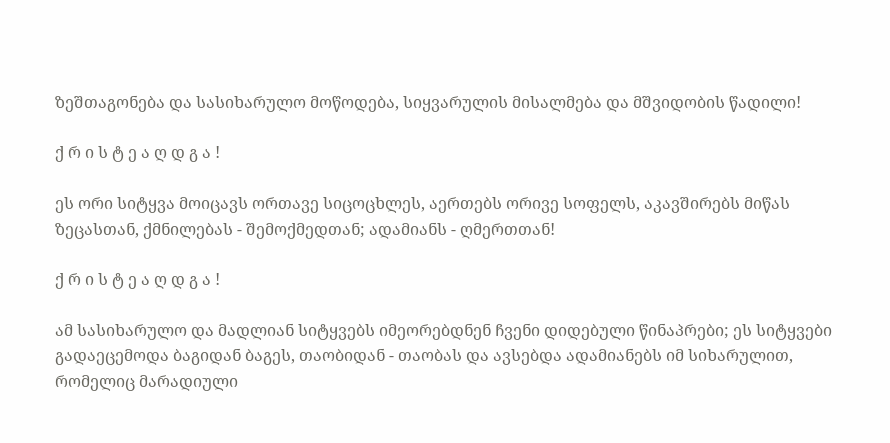ზეშთაგონება და სასიხარულო მოწოდება, სიყვარულის მისალმება და მშვიდობის წადილი!

ქ რ ი ს ტ ე ა ღ დ გ ა !

ეს ორი სიტყვა მოიცავს ორთავე სიცოცხლეს, აერთებს ორივე სოფელს, აკავშირებს მიწას ზეცასთან, ქმნილებას - შემოქმედთან; ადამიანს - ღმერთთან!

ქ რ ი ს ტ ე ა ღ დ გ ა !

ამ სასიხარულო და მადლიან სიტყვებს იმეორებდნენ ჩვენი დიდებული წინაპრები; ეს სიტყვები გადაეცემოდა ბაგიდან ბაგეს, თაობიდან - თაობას და ავსებდა ადამიანებს იმ სიხარულით, რომელიც მარადიული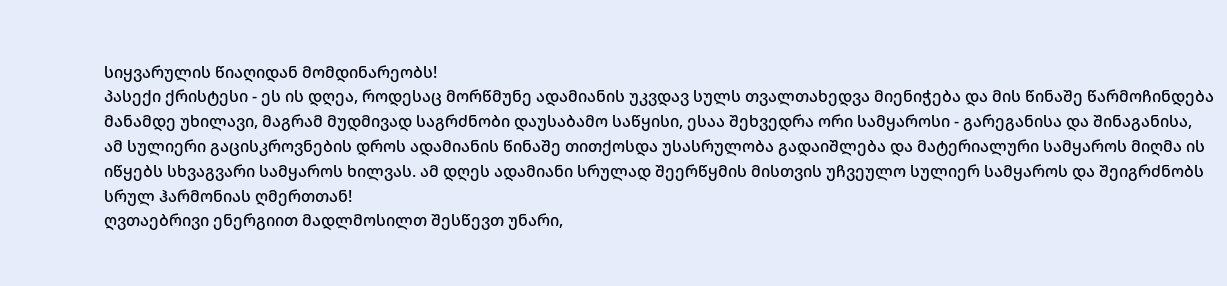სიყვარულის წიაღიდან მომდინარეობს!
პასექი ქრისტესი - ეს ის დღეა, როდესაც მორწმუნე ადამიანის უკვდავ სულს თვალთახედვა მიენიჭება და მის წინაშე წარმოჩინდება მანამდე უხილავი, მაგრამ მუდმივად საგრძნობი დაუსაბამო საწყისი, ესაა შეხვედრა ორი სამყაროსი - გარეგანისა და შინაგანისა, ამ სულიერი გაცისკროვნების დროს ადამიანის წინაშე თითქოსდა უსასრულობა გადაიშლება და მატერიალური სამყაროს მიღმა ის იწყებს სხვაგვარი სამყაროს ხილვას. ამ დღეს ადამიანი სრულად შეერწყმის მისთვის უჩვეულო სულიერ სამყაროს და შეიგრძნობს სრულ ჰარმონიას ღმერთთან!
ღვთაებრივი ენერგიით მადლმოსილთ შესწევთ უნარი,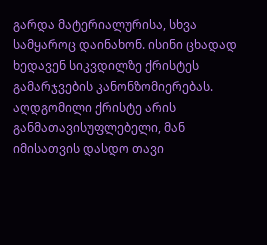გარდა მატერიალურისა, სხვა სამყაროც დაინახონ. ისინი ცხადად ხედავენ სიკვდილზე ქრისტეს გამარჯვების კანონზომიერებას. აღდგომილი ქრისტე არის განმათავისუფლებელი, მან იმისათვის დასდო თავი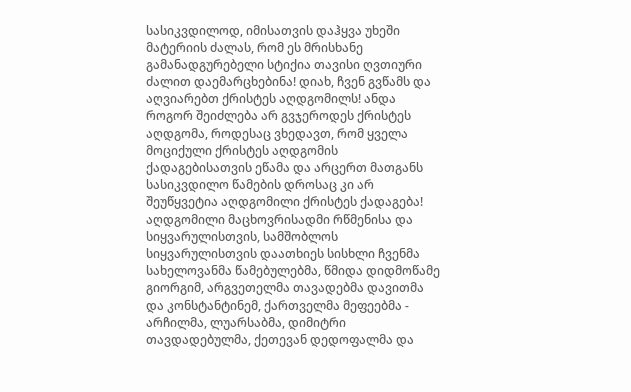სასიკვდილოდ, იმისათვის დაჰყვა უხეში მატერიის ძალას, რომ ეს მრისხანე გამანადგურებელი სტიქია თავისი ღვთიური ძალით დაემარცხებინა! დიახ, ჩვენ გვწამს და აღვიარებთ ქრისტეს აღდგომილს! ანდა როგორ შეიძლება არ გვჯეროდეს ქრისტეს აღდგომა, როდესაც ვხედავთ, რომ ყველა მოციქული ქრისტეს აღდგომის ქადაგებისათვის ეწამა და არცერთ მათგანს სასიკვდილო წამების დროსაც კი არ შეუწყვეტია აღდგომილი ქრისტეს ქადაგება! აღდგომილი მაცხოვრისადმი რწმენისა და სიყვარულისთვის, სამშობლოს სიყვარულისთვის დაათხიეს სისხლი ჩვენმა სახელოვანმა წამებულებმა, წმიდა დიდმოწამე გიორგიმ, არგვეთელმა თავადებმა დავითმა და კონსტანტინემ, ქართველმა მეფეებმა - არჩილმა, ლუარსაბმა, დიმიტრი თავდადებულმა, ქეთევან დედოფალმა და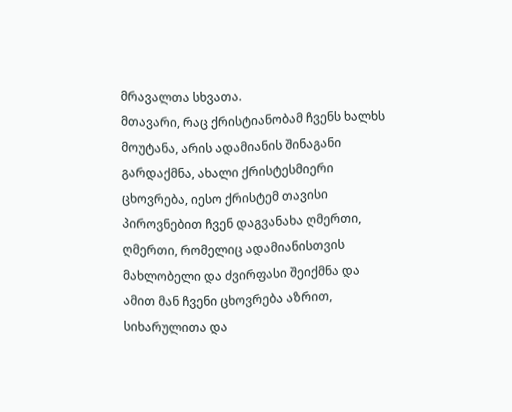მრავალთა სხვათა.
მთავარი, რაც ქრისტიანობამ ჩვენს ხალხს მოუტანა, არის ადამიანის შინაგანი გარდაქმნა, ახალი ქრისტესმიერი ცხოვრება, იესო ქრისტემ თავისი პიროვნებით ჩვენ დაგვანახა ღმერთი, ღმერთი, რომელიც ადამიანისთვის მახლობელი და ძვირფასი შეიქმნა და ამით მან ჩვენი ცხოვრება აზრით, სიხარულითა და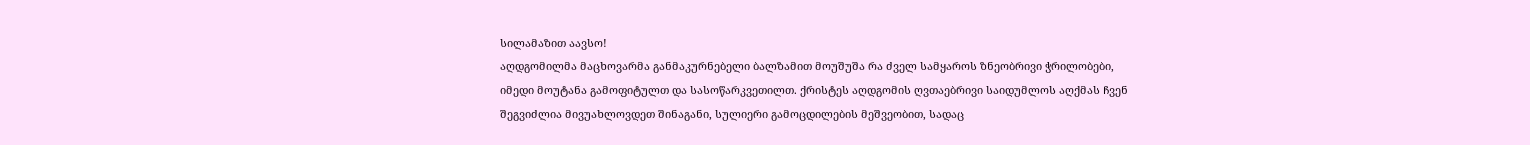სილამაზით აავსო!
აღდგომილმა მაცხოვარმა განმაკურნებელი ბალზამით მოუშუშა რა ძველ სამყაროს ზნეობრივი ჭრილობები, იმედი მოუტანა გამოფიტულთ და სასოწარკვეთილთ. ქრისტეს აღდგომის ღვთაებრივი საიდუმლოს აღქმას ჩვენ შეგვიძლია მივუახლოვდეთ შინაგანი, სულიერი გამოცდილების მეშვეობით, სადაც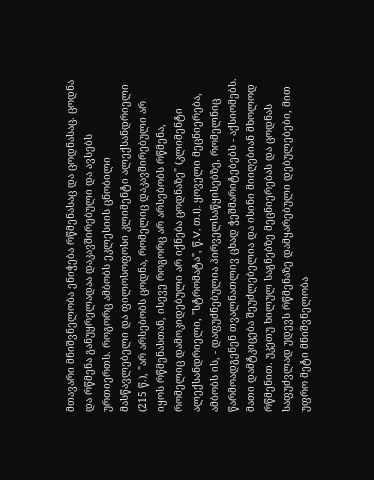მთავარი მნიშვნელობა ენიჭება რწმენასაც და ცოდნასაც. ცოდნა და რწმენა განუყრელადაა დაკავშირებული და ავსებს ურთიერთს. როგორც ამბობს ეკლესიის ცნობილი მასწავლებელი და ფილოსოფოსი კლიმენტი ალექსანდრიელი (215 წ.), "არ არსებობს ცოდნა, რომელიც დაკავშირებული არ იყოს რწმენასთან, ისევე როგორც არ არსებობს რწმენა, რომელიც დამოკიდებული არ იქნება ცოდნაზე" (კლიმენტი ალექსანდრიელი, "სტრომატა", წ.V, თ.I). ყოველი მეცნიერება, ამბობს ის, - დაფუძნებულია პირველსაწყისებზე, რომელნიც წარმოადგენენ თვალნათლივ ცხად ჭეშმარიტებებს - აქსიომებს. მათი დამტკიცება შეუძლებელია და ისინი მიიღებიან მხოლოდ რწმენით. უკეთუ ხილულ საგნებზე მეცნიერებას და ცოდნას საფუძვლად უდევს რწმენაზე დამყარებული დებულებები, მით უფრო მეტი მნიშვნელობა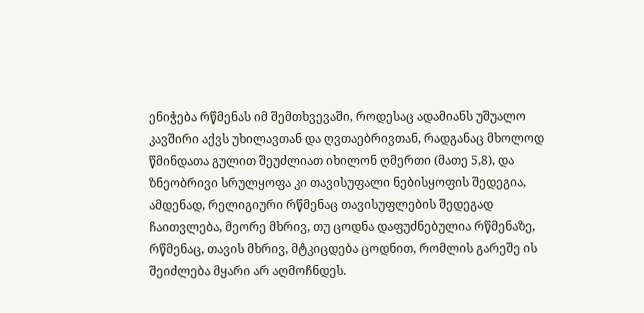ენიჭება რწმენას იმ შემთხვევაში, როდესაც ადამიანს უშუალო კავშირი აქვს უხილავთან და ღვთაებრივთან, რადგანაც მხოლოდ წმინდათა გულით შეუძლიათ იხილონ ღმერთი (მათე 5,8), და ზნეობრივი სრულყოფა კი თავისუფალი ნებისყოფის შედეგია, ამდენად, რელიგიური რწმენაც თავისუფლების შედეგად ჩაითვლება, მეორე მხრივ, თუ ცოდნა დაფუძნებულია რწმენაზე, რწმენაც, თავის მხრივ, მტკიცდება ცოდნით, რომლის გარეშე ის შეიძლება მყარი არ აღმოჩნდეს.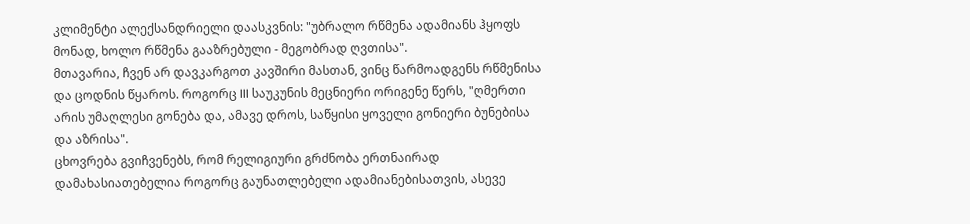კლიმენტი ალექსანდრიელი დაასკვნის: "უბრალო რწმენა ადამიანს ჰყოფს მონად, ხოლო რწმენა გააზრებული - მეგობრად ღვთისა".
მთავარია, ჩვენ არ დავკარგოთ კავშირი მასთან, ვინც წარმოადგენს რწმენისა და ცოდნის წყაროს. როგორც III საუკუნის მეცნიერი ორიგენე წერს, "ღმერთი არის უმაღლესი გონება და, ამავე დროს, საწყისი ყოველი გონიერი ბუნებისა და აზრისა".
ცხოვრება გვიჩვენებს, რომ რელიგიური გრძნობა ერთნაირად დამახასიათებელია როგორც გაუნათლებელი ადამიანებისათვის, ასევე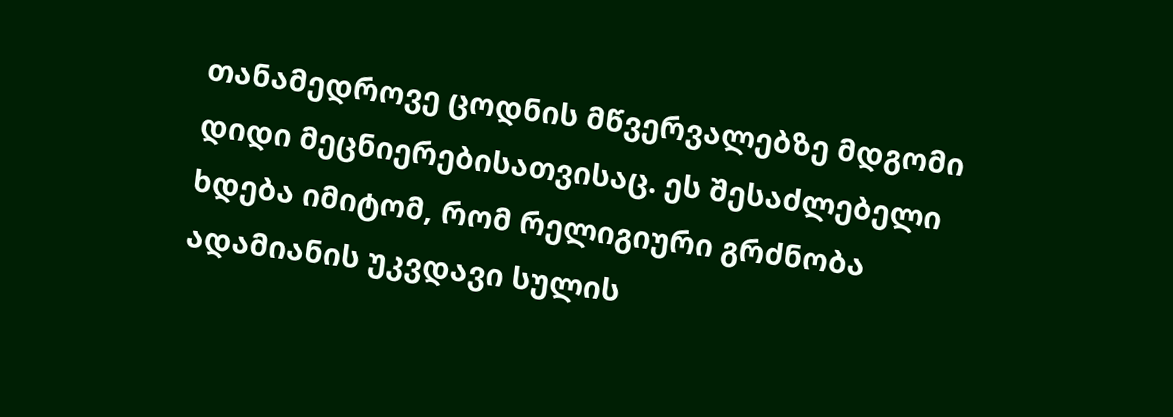თანამედროვე ცოდნის მწვერვალებზე მდგომი დიდი მეცნიერებისათვისაც. ეს შესაძლებელი ხდება იმიტომ, რომ რელიგიური გრძნობა ადამიანის უკვდავი სულის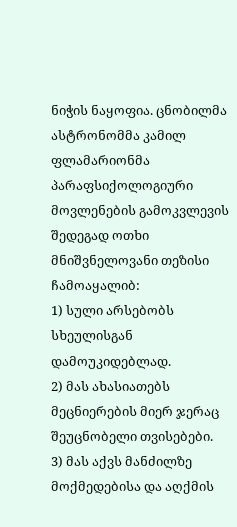ნიჭის ნაყოფია. ცნობილმა ასტრონომმა კამილ ფლამარიონმა პარაფსიქოლოგიური მოვლენების გამოკვლევის შედეგად ოთხი მნიშვნელოვანი თეზისი ჩამოაყალიბ:
1) სული არსებობს სხეულისგან დამოუკიდებლად.
2) მას ახასიათებს მეცნიერების მიერ ჯერაც შეუცნობელი თვისებები.
3) მას აქვს მანძილზე მოქმედებისა და აღქმის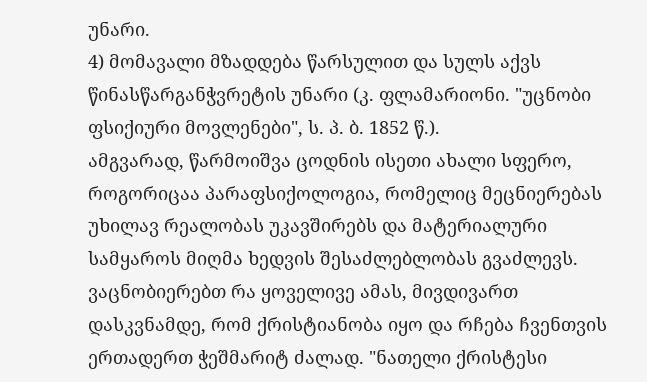უნარი.
4) მომავალი მზადდება წარსულით და სულს აქვს წინასწარგანჭვრეტის უნარი (კ. ფლამარიონი. "უცნობი ფსიქიური მოვლენები", ს. პ. ბ. 1852 წ.).
ამგვარად, წარმოიშვა ცოდნის ისეთი ახალი სფერო, როგორიცაა პარაფსიქოლოგია, რომელიც მეცნიერებას უხილავ რეალობას უკავშირებს და მატერიალური სამყაროს მიღმა ხედვის შესაძლებლობას გვაძლევს. ვაცნობიერებთ რა ყოველივე ამას, მივდივართ დასკვნამდე, რომ ქრისტიანობა იყო და რჩება ჩვენთვის ერთადერთ ჭეშმარიტ ძალად. "ნათელი ქრისტესი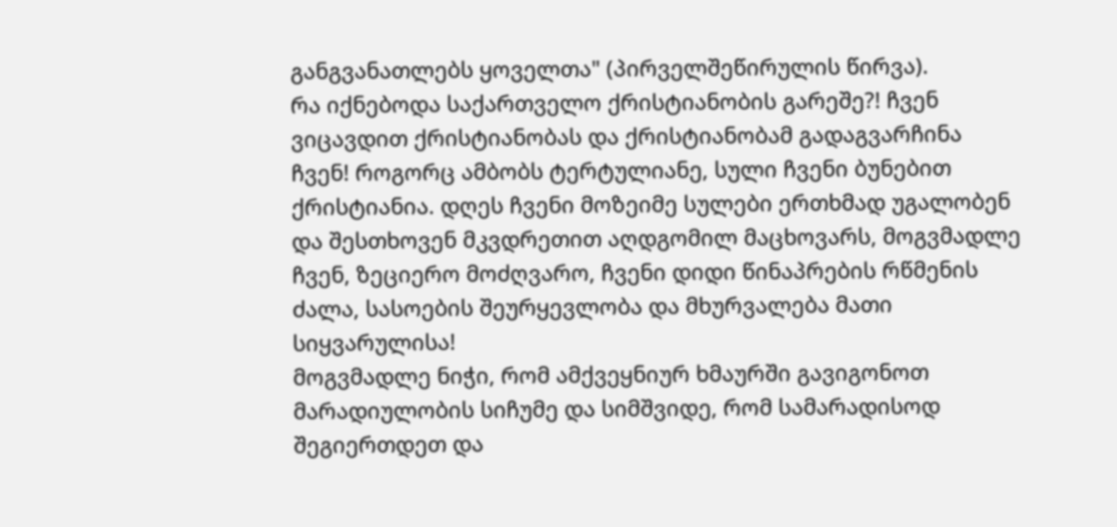განგვანათლებს ყოველთა" (პირველშეწირულის წირვა).
რა იქნებოდა საქართველო ქრისტიანობის გარეშე?! ჩვენ ვიცავდით ქრისტიანობას და ქრისტიანობამ გადაგვარჩინა ჩვენ! როგორც ამბობს ტერტულიანე, სული ჩვენი ბუნებით ქრისტიანია. დღეს ჩვენი მოზეიმე სულები ერთხმად უგალობენ და შესთხოვენ მკვდრეთით აღდგომილ მაცხოვარს, მოგვმადლე ჩვენ, ზეციერო მოძღვარო, ჩვენი დიდი წინაპრების რწმენის ძალა, სასოების შეურყევლობა და მხურვალება მათი სიყვარულისა!
მოგვმადლე ნიჭი, რომ ამქვეყნიურ ხმაურში გავიგონოთ მარადიულობის სიჩუმე და სიმშვიდე, რომ სამარადისოდ შეგიერთდეთ და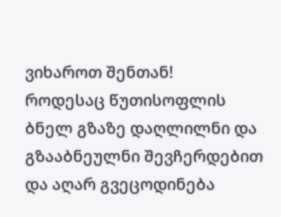ვიხაროთ შენთან!
როდესაც წუთისოფლის ბნელ გზაზე დაღლილნი და გზააბნეულნი შევჩერდებით და აღარ გვეცოდინება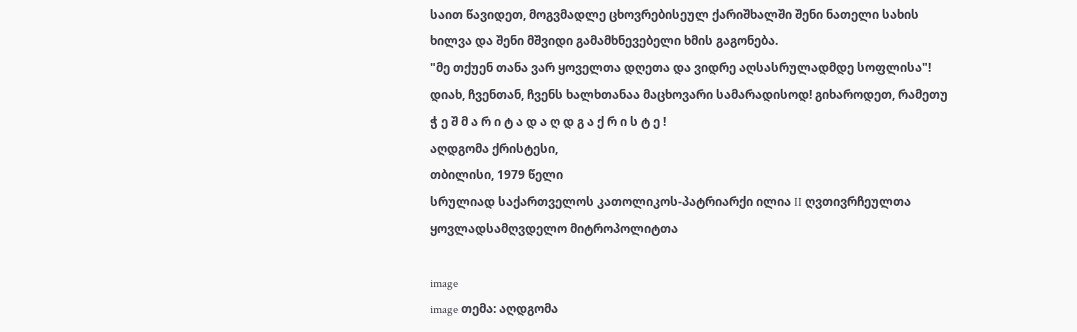საით წავიდეთ, მოგვმადლე ცხოვრებისეულ ქარიშხალში შენი ნათელი სახის ხილვა და შენი მშვიდი გამამხნევებელი ხმის გაგონება.
"მე თქუენ თანა ვარ ყოველთა დღეთა და ვიდრე აღსასრულადმდე სოფლისა"!
დიახ, ჩვენთან, ჩვენს ხალხთანაა მაცხოვარი სამარადისოდ! გიხაროდეთ, რამეთუ
ჭ ე შ მ ა რ ი ტ ა დ ა ღ დ გ ა ქ რ ი ს ტ ე !
აღდგომა ქრისტესი,
თბილისი, 1979 წელი
სრულიად საქართველოს კათოლიკოს-პატრიარქი ილია II ღვთივრჩეულთა ყოვლადსამღვდელო მიტროპოლიტთა

image
image თემა: აღდგომა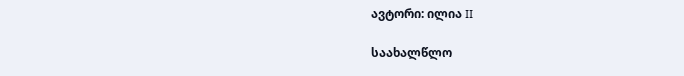ავტორი: ილია II

საახალწლო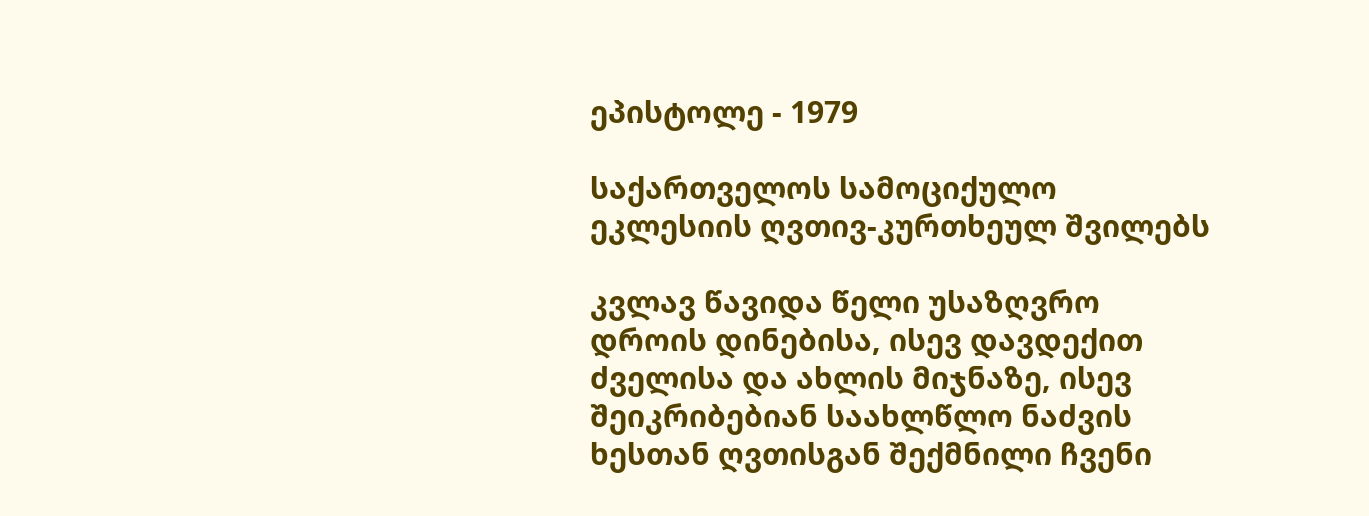ეპისტოლე - 1979

საქართველოს სამოციქულო ეკლესიის ღვთივ-კურთხეულ შვილებს

კვლავ წავიდა წელი უსაზღვრო დროის დინებისა, ისევ დავდექით ძველისა და ახლის მიჯნაზე, ისევ შეიკრიბებიან საახლწლო ნაძვის ხესთან ღვთისგან შექმნილი ჩვენი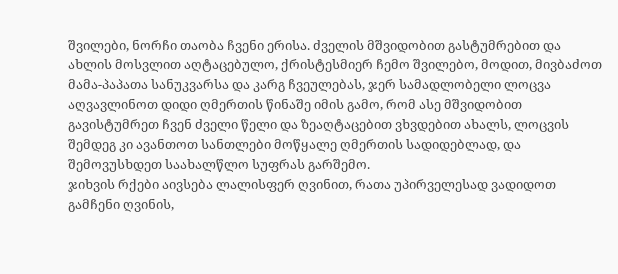შვილები, ნორჩი თაობა ჩვენი ერისა. ძველის მშვიდობით გასტუმრებით და ახლის მოსვლით აღტაცებულო, ქრისტესმიერ ჩემო შვილებო, მოდით, მივბაძოთ მამა-პაპათა სანუკვარსა და კარგ ჩვეულებას, ჯერ სამადლობელი ლოცვა აღვავლინოთ დიდი ღმერთის წინაშე იმის გამო, რომ ასე მშვიდობით გავისტუმრეთ ჩვენ ძველი წელი და ზეაღტაცებით ვხვდებით ახალს, ლოცვის შემდეგ კი ავანთოთ სანთლები მოწყალე ღმერთის სადიდებლად, და შემოვუსხდეთ საახალწლო სუფრას გარშემო.
ჯიხვის რქები აივსება ლალისფერ ღვინით, რათა უპირველესად ვადიდოთ გამჩენი ღვინის,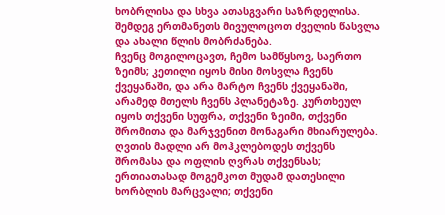ხობრლისა და სხვა ათასგვარი საზრდელისა. შემდეგ ერთმანეთს მივულოცოთ ძველის წასვლა და ახალი წლის მობრძანება.
ჩვენც მოგილოცავთ, ჩემო სამწყსოვ, საერთო ზეიმს; კეთილი იყოს მისი მოსვლა ჩვენს ქვეყანაში, და არა მარტო ჩვენს ქვეყანაში, არამედ მთელს ჩვენს პლანეტაზე. კურთხეულ იყოს თქვენი სუფრა, თქვენი ზეიმი, თქვენი შრომითა და მარჯვენით მონაგარი მხიარულება. ღვთის მადლი არ მოჰკლებოდეს თქვენს შრომასა და ოფლის ღვრას თქვენსას; ერთიათასად მოგემკოთ მუდამ დათესილი ხორბლის მარცვალი; თქვენი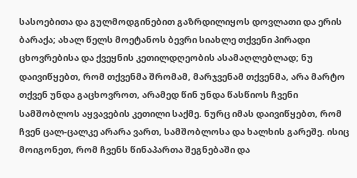სასოებითა და გულმოდგინებით გაზრდილიყოს დოვლათი და ერის ბარაქა; ახალ წელს მოეტანოს ბევრი სიახლე თქვენი პირადი ცხოვრებისა და ქვეყნის კეთილდღეობის ასამაღლებლად; ნუ დაივიწყებთ, რომ თქვენმა შრომამ, მარჯვენამ თქვენმა, არა მარტო თქვენ უნდა გაცხოვროთ, არამედ წინ უნდა წასწიოს ჩვენი სამშობლოს აყვავების კეთილი საქმე. ნურც იმას დაივიწყებთ, რომ ჩვენ ცალ-ცალკე არარა ვართ, სამშობლოსა და ხალხის გარეშე. ისიც მოიგონეთ, რომ ჩვენს წინაპართა შეგნებაში და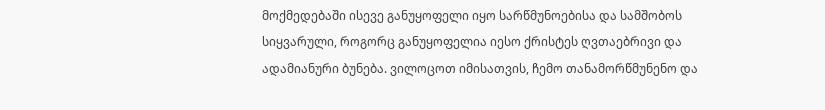მოქმედებაში ისევე განუყოფელი იყო სარწმუნოებისა და სამშობოს სიყვარული, როგორც განუყოფელია იესო ქრისტეს ღვთაებრივი და ადამიანური ბუნება. ვილოცოთ იმისათვის, ჩემო თანამორწმუნენო და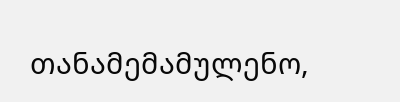თანამემამულენო,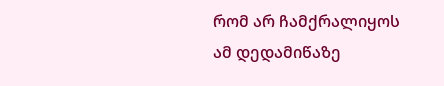რომ არ ჩამქრალიყოს ამ დედამიწაზე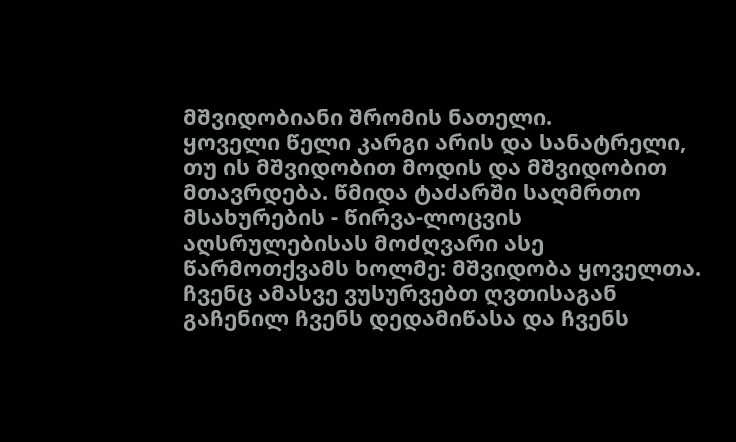მშვიდობიანი შრომის ნათელი.
ყოველი წელი კარგი არის და სანატრელი, თუ ის მშვიდობით მოდის და მშვიდობით მთავრდება. წმიდა ტაძარში საღმრთო მსახურების - წირვა-ლოცვის აღსრულებისას მოძღვარი ასე წარმოთქვამს ხოლმე: მშვიდობა ყოველთა. ჩვენც ამასვე ვუსურვებთ ღვთისაგან გაჩენილ ჩვენს დედამიწასა და ჩვენს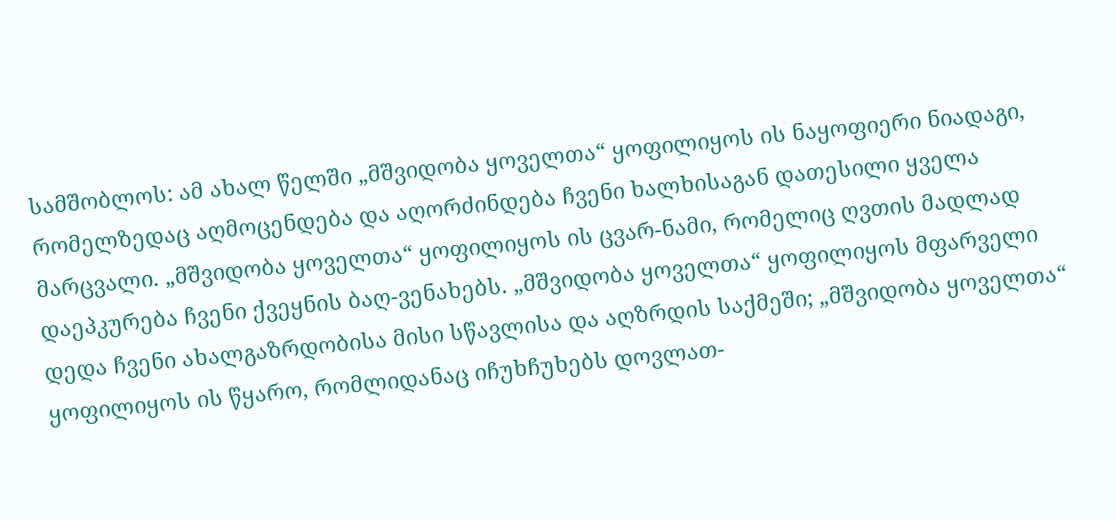სამშობლოს: ამ ახალ წელში „მშვიდობა ყოველთა“ ყოფილიყოს ის ნაყოფიერი ნიადაგი, რომელზედაც აღმოცენდება და აღორძინდება ჩვენი ხალხისაგან დათესილი ყველა მარცვალი. „მშვიდობა ყოველთა“ ყოფილიყოს ის ცვარ-ნამი, რომელიც ღვთის მადლად დაეპკურება ჩვენი ქვეყნის ბაღ-ვენახებს. „მშვიდობა ყოველთა“ ყოფილიყოს მფარველი დედა ჩვენი ახალგაზრდობისა მისი სწავლისა და აღზრდის საქმეში; „მშვიდობა ყოველთა“ ყოფილიყოს ის წყარო, რომლიდანაც იჩუხჩუხებს დოვლათ-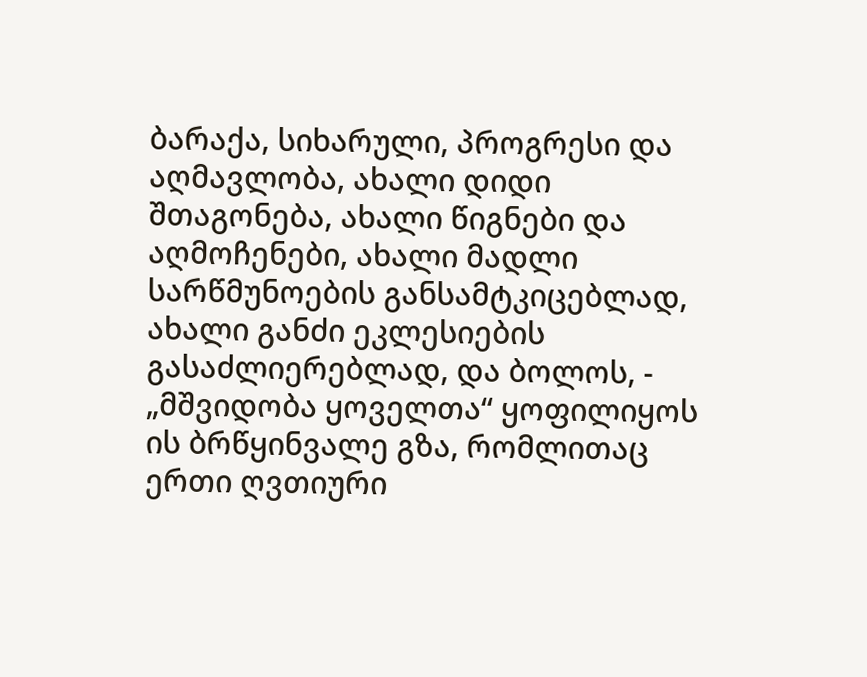ბარაქა, სიხარული, პროგრესი და აღმავლობა, ახალი დიდი შთაგონება, ახალი წიგნები და აღმოჩენები, ახალი მადლი სარწმუნოების განსამტკიცებლად, ახალი განძი ეკლესიების გასაძლიერებლად, და ბოლოს, - „მშვიდობა ყოველთა“ ყოფილიყოს ის ბრწყინვალე გზა, რომლითაც ერთი ღვთიური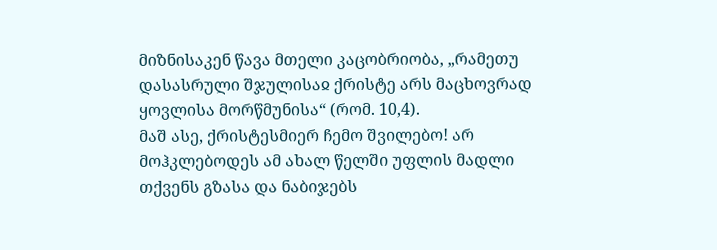მიზნისაკენ წავა მთელი კაცობრიობა, „რამეთუ დასასრული შჯულისაჲ ქრისტე არს მაცხოვრად ყოვლისა მორწმუნისა“ (რომ. 10,4).
მაშ ასე, ქრისტესმიერ ჩემო შვილებო! არ მოჰკლებოდეს ამ ახალ წელში უფლის მადლი თქვენს გზასა და ნაბიჯებს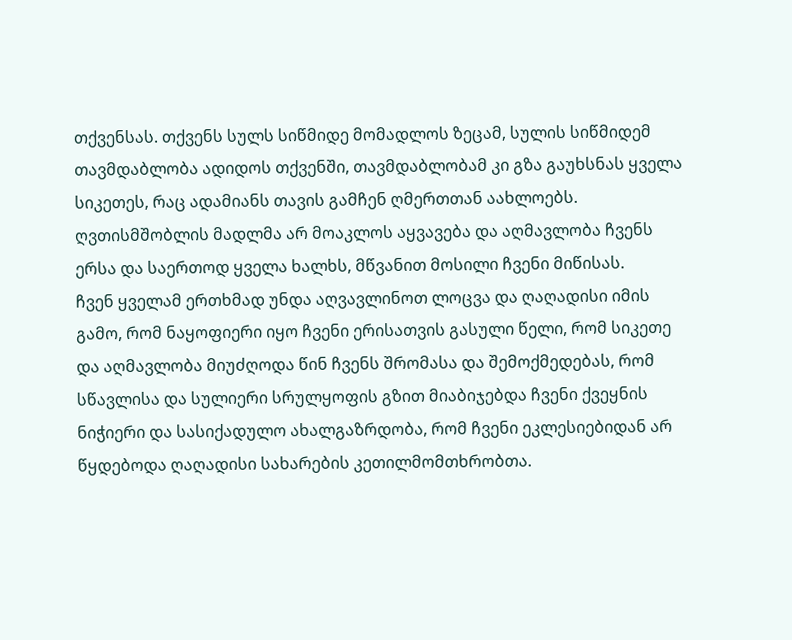თქვენსას. თქვენს სულს სიწმიდე მომადლოს ზეცამ, სულის სიწმიდემ თავმდაბლობა ადიდოს თქვენში, თავმდაბლობამ კი გზა გაუხსნას ყველა სიკეთეს, რაც ადამიანს თავის გამჩენ ღმერთთან აახლოებს. ღვთისმშობლის მადლმა არ მოაკლოს აყვავება და აღმავლობა ჩვენს ერსა და საერთოდ ყველა ხალხს, მწვანით მოსილი ჩვენი მიწისას.
ჩვენ ყველამ ერთხმად უნდა აღვავლინოთ ლოცვა და ღაღადისი იმის გამო, რომ ნაყოფიერი იყო ჩვენი ერისათვის გასული წელი, რომ სიკეთე და აღმავლობა მიუძღოდა წინ ჩვენს შრომასა და შემოქმედებას, რომ სწავლისა და სულიერი სრულყოფის გზით მიაბიჯებდა ჩვენი ქვეყნის ნიჭიერი და სასიქადულო ახალგაზრდობა, რომ ჩვენი ეკლესიებიდან არ წყდებოდა ღაღადისი სახარების კეთილმომთხრობთა.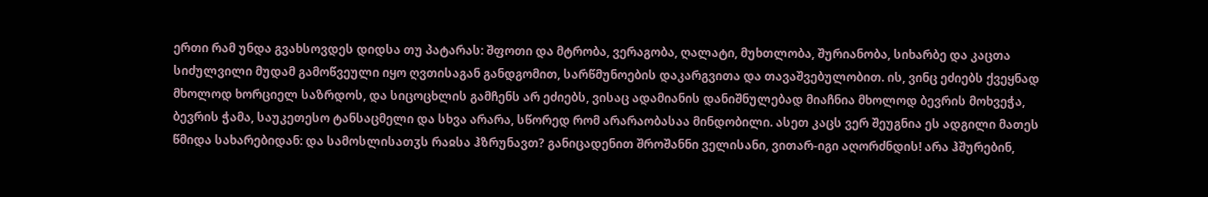ერთი რამ უნდა გვახსოვდეს დიდსა თუ პატარას: შფოთი და მტრობა, ვერაგობა, ღალატი, მუხთლობა, შურიანობა, სიხარბე და კაცთა სიძულვილი მუდამ გამოწვეული იყო ღვთისაგან განდგომით, სარწმუნოების დაკარგვითა და თავაშვებულობით. ის, ვინც ეძიებს ქვეყნად მხოლოდ ხორციელ საზრდოს, და სიცოცხლის გამჩენს არ ეძიებს, ვისაც ადამიანის დანიშნულებად მიაჩნია მხოლოდ ბევრის მოხვეჭა, ბევრის ჭამა, საუკეთესო ტანსაცმელი და სხვა არარა, სწორედ რომ არარაობასაა მინდობილი. ასეთ კაცს ვერ შეუგნია ეს ადგილი მათეს წმიდა სახარებიდან: და სამოსლისათჳს რაჲსა ჰზრუნავთ? განიცადენით შროშანნი ველისანი, ვითარ-იგი აღორძნდის! არა ჰშურებინ,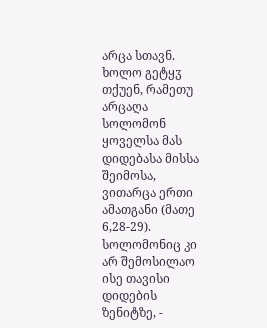არცა სთავნ. ხოლო გეტყჳ თქუენ, რამეთუ არცაღა სოლომონ ყოველსა მას დიდებასა მისსა შეიმოსა, ვითარცა ერთი ამათგანი (მათე 6,28-29). სოლომონიც კი არ შემოსილაო ისე თავისი დიდების ზენიტზე, -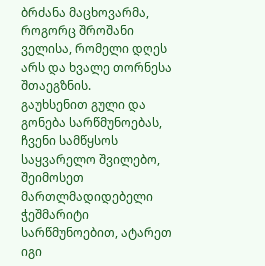ბრძანა მაცხოვარმა, როგორც შროშანი ველისა, რომელი დღეს არს და ხვალე თორნესა შთაეგზნის.
გაუხსენით გული და გონება სარწმუნოებას, ჩვენი სამწყსოს საყვარელო შვილებო, შეიმოსეთ მართლმადიდებელი ჭეშმარიტი სარწმუნოებით, ატარეთ იგი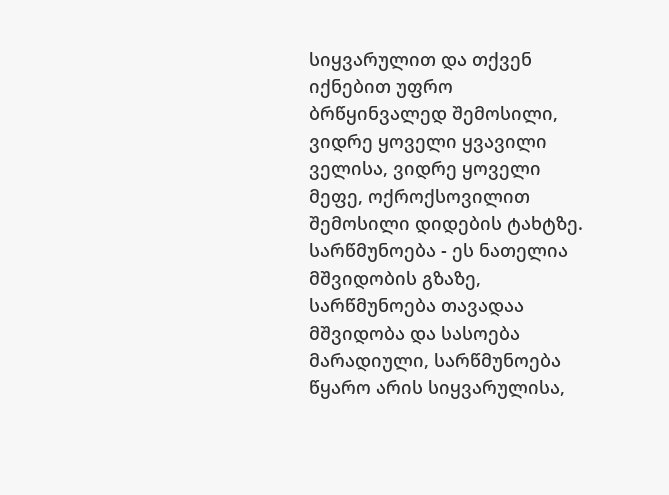სიყვარულით და თქვენ იქნებით უფრო ბრწყინვალედ შემოსილი, ვიდრე ყოველი ყვავილი ველისა, ვიდრე ყოველი მეფე, ოქროქსოვილით შემოსილი დიდების ტახტზე.
სარწმუნოება - ეს ნათელია მშვიდობის გზაზე, სარწმუნოება თავადაა მშვიდობა და სასოება მარადიული, სარწმუნოება წყარო არის სიყვარულისა,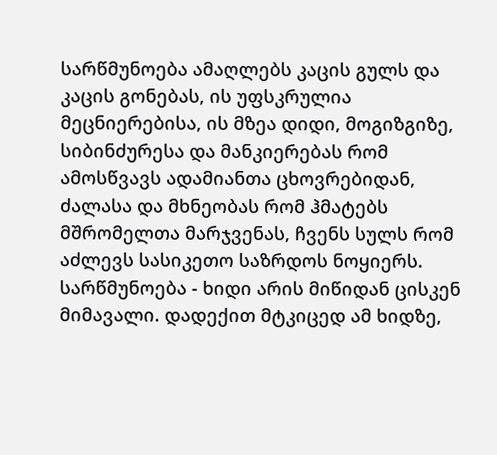სარწმუნოება ამაღლებს კაცის გულს და კაცის გონებას, ის უფსკრულია მეცნიერებისა, ის მზეა დიდი, მოგიზგიზე, სიბინძურესა და მანკიერებას რომ ამოსწვავს ადამიანთა ცხოვრებიდან, ძალასა და მხნეობას რომ ჰმატებს მშრომელთა მარჯვენას, ჩვენს სულს რომ აძლევს სასიკეთო საზრდოს ნოყიერს.
სარწმუნოება - ხიდი არის მიწიდან ცისკენ მიმავალი. დადექით მტკიცედ ამ ხიდზე,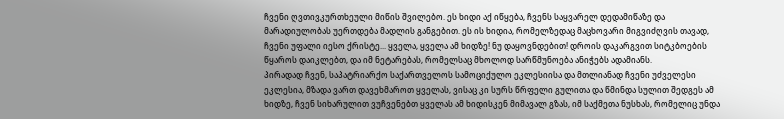ჩვენი ღვთივკურთხეული მიწის შვილებო. ეს ხიდი აქ იწყება, ჩვენს საყვარელ დედამიწაზე და მარადიულობას უერთდება მადლის განგებით. ეს ის ხიდია, რომელზედაც მაცხოვარი მიგვიძღვის თავად, ჩვენი უფალი იესო ქრისტე... ყველა, ყველა ამ ხიდზე! ნუ დაყოვნდებით! დროის დაკარგვით სიტკბოების წყაროს დაიკლებთ, და იმ ნეტარებას, რომელსაც მხოლოდ სარწმუნოება ანიჭებს ადამიანს.
პირადად ჩვენ, საპატრიარქო საქართველოს სამოციქულო ეკლესიისა და მთლიანად ჩვენი უძველესი ეკლესია, მზადა ვართ დავეხმაროთ ყველას, ვისაც კი სურს წრფელი გულითა და წმინდა სულით შედგეს ამ ხიდზე, ჩვენ სიხარულით ვუჩვენებთ ყველას ამ ხიდისკენ მიმავალ გზას, იმ საქმეთა ნუსხას, რომელიც უნდა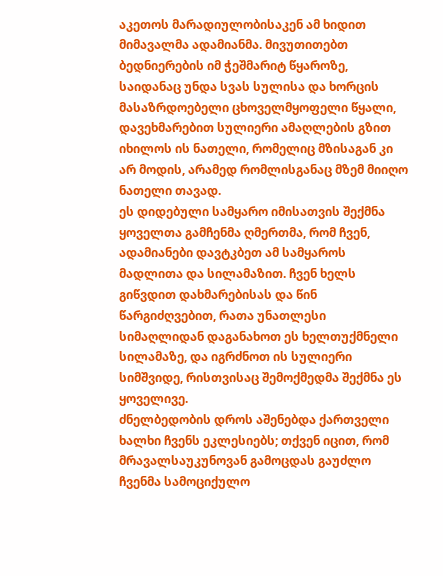აკეთოს მარადიულობისაკენ ამ ხიდით მიმავალმა ადამიანმა. მივუთითებთ ბედნიერების იმ ჭეშმარიტ წყაროზე, საიდანაც უნდა სვას სულისა და ხორცის მასაზრდოებელი ცხოველმყოფელი წყალი, დავეხმარებით სულიერი ამაღლების გზით იხილოს ის ნათელი, რომელიც მზისაგან კი არ მოდის, არამედ რომლისგანაც მზემ მიიღო ნათელი თავად.
ეს დიდებული სამყარო იმისათვის შექმნა ყოველთა გამჩენმა ღმერთმა, რომ ჩვენ, ადამიანები დავტკბეთ ამ სამყაროს მადლითა და სილამაზით. ჩვენ ხელს გიწვდით დახმარებისას და წინ წარგიძღვებით, რათა უნათლესი სიმაღლიდან დაგანახოთ ეს ხელთუქმნელი სილამაზე, და იგრძნოთ ის სულიერი სიმშვიდე, რისთვისაც შემოქმედმა შექმნა ეს ყოველივე.
ძნელბედობის დროს აშენებდა ქართველი ხალხი ჩვენს ეკლესიებს; თქვენ იცით, რომ მრავალსაუკუნოვან გამოცდას გაუძლო ჩვენმა სამოციქულო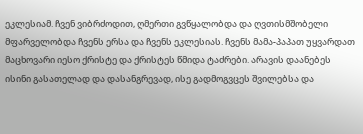ეკლესიამ. ჩვენ ვიბრძოდით, ღმერთი გვწყალობდა და ღვთისმშობელი მფარველობდა ჩვენს ერსა და ჩვენს ეკლესიას. ჩვენს მამა-პაპათ უყვარდათ მაცხოვარი იესო ქრისტე და ქრისტეს წმიდა ტაძრები. არავის დაანებეს ისინი გასათელად და დასანგრევად, ისე გადმოგვცეს შვილებსა და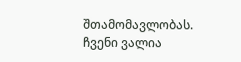შთამომავლობას. ჩვენი ვალია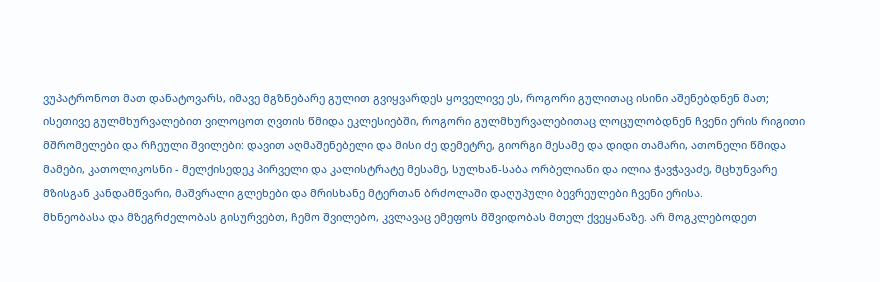ვუპატრონოთ მათ დანატოვარს, იმავე მგზნებარე გულით გვიყვარდეს ყოველივე ეს, როგორი გულითაც ისინი აშენებდნენ მათ; ისეთივე გულმხურვალებით ვილოცოთ ღვთის წმიდა ეკლესიებში, როგორი გულმხურვალებითაც ლოცულობდნენ ჩვენი ერის რიგითი მშრომელები და რჩეული შვილები: დავით აღმაშენებელი და მისი ძე დემეტრე, გიორგი მესამე და დიდი თამარი, ათონელი წმიდა მამები, კათოლიკოსნი - მელქისედეკ პირველი და კალისტრატე მესამე, სულხან-საბა ორბელიანი და ილია ჭავჭავაძე, მცხუნვარე მზისგან კანდამწვარი, მაშვრალი გლეხები და მრისხანე მტერთან ბრძოლაში დაღუპული ბევრეულები ჩვენი ერისა.
მხნეობასა და მზეგრძელობას გისურვებთ, ჩემო შვილებო, კვლავაც ემეფოს მშვიდობას მთელ ქვეყანაზე. არ მოგკლებოდეთ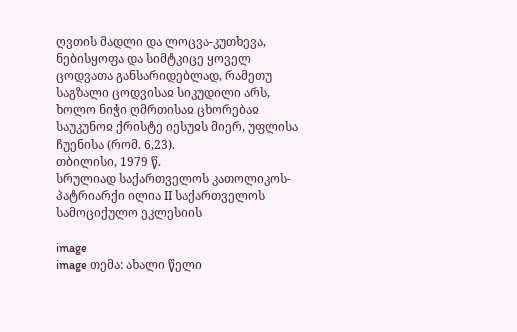ღვთის მადლი და ლოცვა-კუთხევა, ნებისყოფა და სიმტკიცე ყოველ ცოდვათა განსარიდებლად, რამეთუ საგზალი ცოდვისაჲ სიკუდილი არს, ხოლო ნიჭი ღმრთისაჲ ცხორებაჲ საუკუნოჲ ქრისტე იესუჲს მიერ, უფლისა ჩუენისა (რომ. 6,23).
თბილისი, 1979 წ.
სრულიად საქართველოს კათოლიკოს-პატრიარქი ილია II საქართველოს სამოციქულო ეკლესიის

image
image თემა: ახალი წელი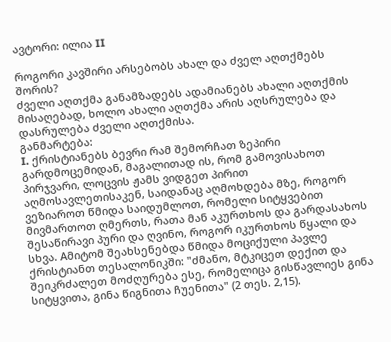ავტორი: ილია II

როგორი კავშირი არსებობს ახალ და ძველ აღთქმებს შორის?
ძველი აღთქმა განამზადებს ადამიანებს ახალი აღთქმის მისაღებად, ხოლო ახალი აღთქმა არის აღსრულება და დასრულება ძველი აღთქმისა.
განმარტება:
I. ქრისტიანებს ბევრი რამ შემორჩათ ზეპირი გარდმოცემიდან, მაგალითად ის, რომ გამოვისახოთ პირჯვარი, ლოცვის ჟამს ვიდგეთ პირით აღმოსავლეთისაკენ, საიდანაც აღმოხდება მზე, როგორ ვეზიაროთ წმიდა საიდუმლოთ, რომელი სიტყვებით მივმართოთ ღმერთს, რათა მან აკურთხოს და გარდასახოს შესაწირავი პური და ღვინო, როგორ იკურთხოს წყალი და სხვა. Aმიტომ შეახსენებდა წმიდა მოციქული პავლე ქრისტიანთ თესალონიკში: "ძმანო, მტკიცეთ დექით და შეიკრძალეთ მოძღურება ესე, რომელიცა გისწავლიეს გინა სიტყვითა, გინა წიგნითა ჩუენითა" (2 თეს. 2,15).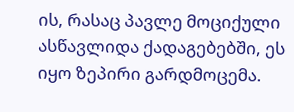ის, რასაც პავლე მოციქული ასწავლიდა ქადაგებებში, ეს იყო ზეპირი გარდმოცემა.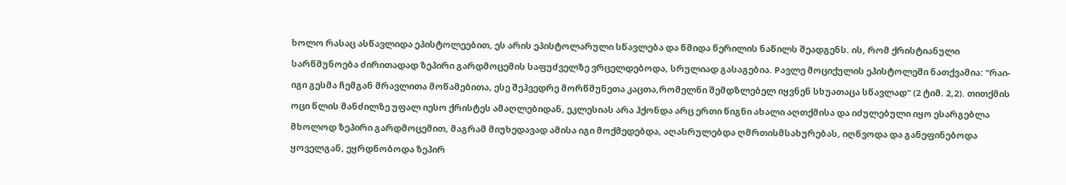ხოლო რასაც ასწავლიდა ეპისტოლეებით, ეს არის ეპისტოლარული სწავლება და წმიდა წერილის ნაწილს შეადგენს. ის, რომ ქრისტიანული სარწმუნოება ძირითადად ზეპირი გარდმოცემის საფუძველზე ვრცელდებოდა, სრულიად გასაგებია. Pავლე მოციქულის ეპისტოლეში ნათქვამია: "რაი-იგი გესმა ჩემგან მრავლითა მოწამებითა, ესე შეჰვედრე მორწმუნეთა კაცთა,რომელნი შემდზლებელ იყვნენ სხუათაცა სწავლად" (2 ტიმ. 2,2). თითქმის ოცი წლის მანძილზე უფალ იესო ქრისტეს ამაღლებიდან, ეკლესიას არა ჰქონდა არც ერთი წიგნი ახალი აღთქმისა და იძულებული იყო ესარგებლა მხოლოდ ზეპირი გარდმოცემით, მაგრამ მიუხედავად ამისა იგი მოქმედებდა, აღასრულებდა ღმრთისმსახურებას, იღწვოდა და განეფინებოდა ყოველგან, ეყრდნობოდა ზეპირ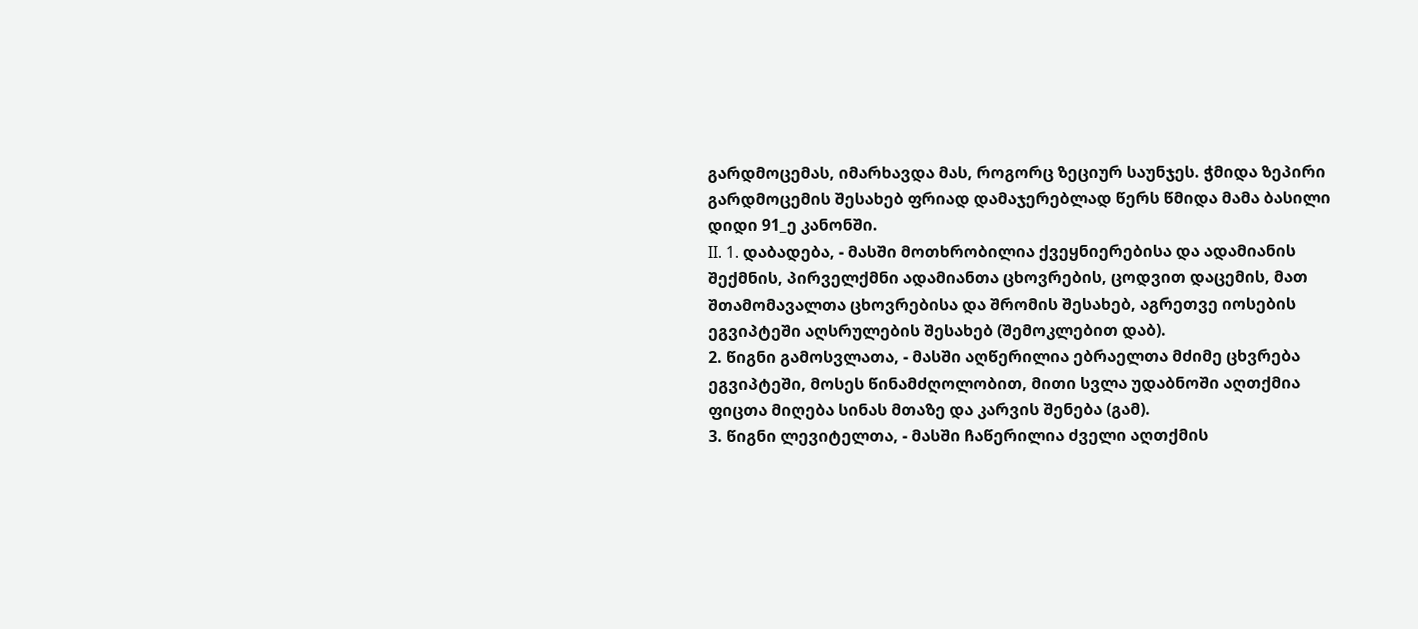გარდმოცემას, იმარხავდა მას, როგორც ზეციურ საუნჯეს. ჭმიდა ზეპირი გარდმოცემის შესახებ ფრიად დამაჯერებლად წერს წმიდა მამა ბასილი დიდი 91_ე კანონში.
II. 1. დაბადება, - მასში მოთხრობილია ქვეყნიერებისა და ადამიანის შექმნის, პირველქმნი ადამიანთა ცხოვრების, ცოდვით დაცემის, მათ შთამომავალთა ცხოვრებისა და შრომის შესახებ, აგრეთვე იოსების ეგვიპტეში აღსრულების შესახებ (შემოკლებით დაბ).
2. წიგნი გამოსვლათა, - მასში აღწერილია ებრაელთა მძიმე ცხვრება ეგვიპტეში, მოსეს წინამძღოლობით, მითი სვლა უდაბნოში აღთქმია ფიცთა მიღება სინას მთაზე და კარვის შენება (გამ).
3. წიგნი ლევიტელთა, - მასში ჩაწერილია ძველი აღთქმის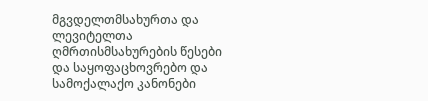მგვდელთმსახურთა და ლევიტელთა ღმრთისმსახურების წესები და საყოფაცხოვრებო და სამოქალაქო კანონები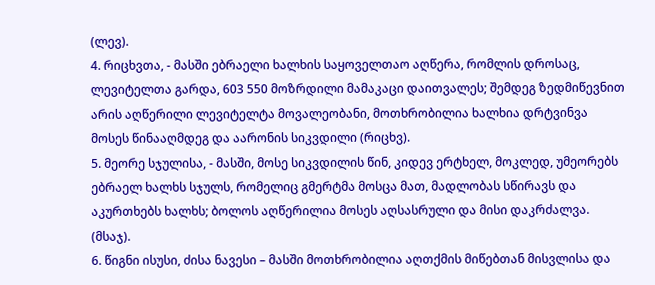(ლევ).
4. რიცხვთა, - მასში ებრაელი ხალხის საყოველთაო აღწერა, რომლის დროსაც, ლევიტელთა გარდა, 603 550 მოზრდილი მამაკაცი დაითვალეს; შემდეგ ზედმიწევნით არის აღწერილი ლევიტელტა მოვალეობანი, მოთხრობილია ხალხია დრტვინვა მოსეს წინააღმდეგ და აარონის სიკვდილი (რიცხვ).
5. მეორე სჯულისა, - მასში, მოსე სიკვდილის წინ, კიდევ ერტხელ, მოკლედ, უმეორებს ებრაელ ხალხს სჯულს, რომელიც გმერტმა მოსცა მათ, მადლობას სწირავს და აკურთხებს ხალხს; ბოლოს აღწერილია მოსეს აღსასრული და მისი დაკრძალვა. (მსაჯ).
6. წიგნი ისუსი, ძისა ნავესი – მასში მოთხრობილია აღთქმის მიწებთან მისვლისა და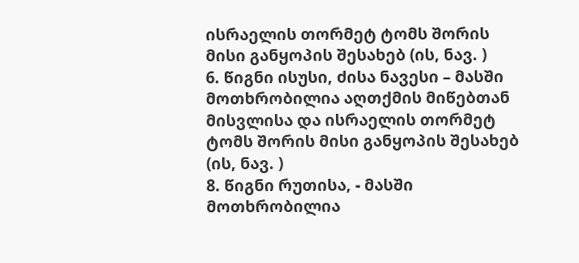ისრაელის თორმეტ ტომს შორის მისი განყოპის შესახებ (ის, ნავ. )
6. წიგნი ისუსი, ძისა ნავესი – მასში მოთხრობილია აღთქმის მიწებთან მისვლისა და ისრაელის თორმეტ ტომს შორის მისი განყოპის შესახებ (ის, ნავ. )
8. წიგნი რუთისა, - მასში მოთხრობილია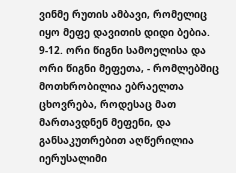ვინმე რუთის ამბავი, რომელიც იყო მეფე დავითის დიდი ბებია.
9-12. ორი წიგნი სამოელისა და ორი წიგნი მეფეთა, - რომლებშიც მოთხრობილია ებრაელთა ცხოვრება, როდესაც მათ მართავდნენ მეფენი, და განსაკუთრებით აღწერილია იერუსალიმი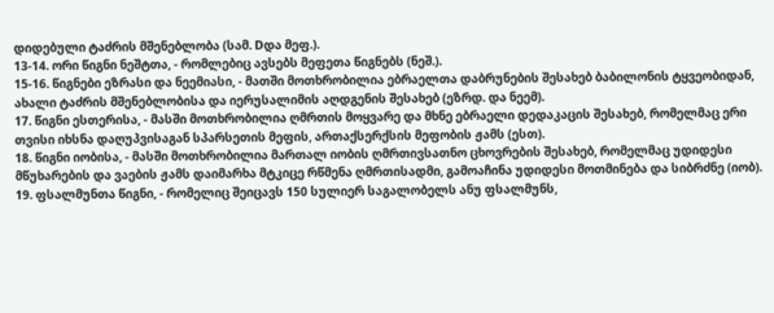დიდებული ტაძრის მშენებლობა (სამ. Dდა მეფ.).
13-14. ორი წიგნი ნეშტთა, - რომლებიც ავსებს მეფეთა წიგნებს (ნეშ.).
15-16. წიგნები ეზრასი და ნეემიასი, - მათში მოთხრობილია ებრაელთა დაბრუნების შესახებ ბაბილონის ტყვეობიდან, ახალი ტაძრის მშენებლობისა და იერუსალიმის აღდგენის შესახებ (ეზრდ. და ნეემ).
17. წიგნი ესთერისა, - მასში მოთხრობილია ღმრთის მოყვარე და მხნე ებრაელი დედაკაცის შესახებ, რომელმაც ერი თვისი იხსნა დაღუპვისაგან სპარსეთის მეფის, ართაქსერქსის მეფობის ჟამს (ესთ).
18. წიგნი იობისა, - მასში მოთხრობილია მართალ იობის ღმრთივსათნო ცხოვრების შესახებ, რომელმაც უდიდესი მწუხარების და ვაების ჟამს დაიმარხა მტკიცე რწმენა ღმრთისადმი, გამოაჩინა უდიდესი მოთმინება და სიბრძნე (იობ).
19. ფსალმუნთა წიგნი, - რომელიც შეიცავს 150 სულიერ საგალობელს ანუ ფსალმუნს,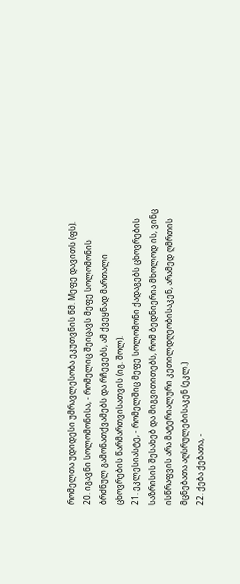რომელთა უდიდესი უმრავლესობა ეკუთვნის წმ. Mეფე დავითს (ფს).
20. იგავნი სოლომონისა, - რომელიც შეიცავს მეფე სოლომონის ბრძნულ გამონათქვამებს და რჩევებს, ამ ქვეყნად მართალი ცხოვრების წარმართვისათვის (იგ. შოლ).
21. ეკლესიასტე, - რომელშიც მეფე სოლომონი ქადაგებს ცხოვრების საზრისის შესახებ და მიგვითითებს, რომ ბედნიერია მხოლოდ ის, ვინც ისწრაფვის არა მატერიალური კეთილდღეობისაკენ, არამედ ღმრთის მცნებათა აღსრულებისაკენ (ეკლ.)
22. ქება ქებათა, -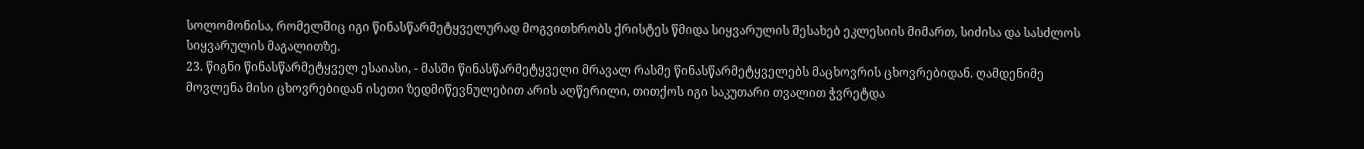სოლომონისა, რომელშიც იგი წინასწარმეტყველურად მოგვითხრობს ქრისტეს წმიდა სიყვარულის შესახებ ეკლესიის მიმართ, სიძისა და სასძლოს სიყვარულის მაგალითზე.
23. წიგნი წინასწარმეტყველ ესაიასი, - მასში წინასწარმეტყველი მრავალ რასმე წინასწარმეტყველებს მაცხოვრის ცხოვრებიდან. ღამდენიმე მოვლენა მისი ცხოვრებიდან ისეთი ზედმიწევნულებით არის აღწერილი, თითქოს იგი საკუთარი თვალით ჭვრეტდა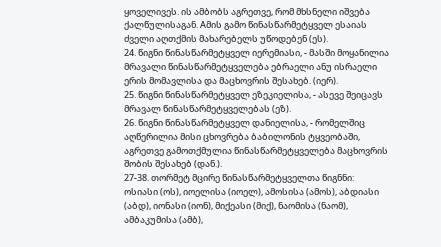ყოველივეს. ის ამბობს აგრეთვე, რომ მხსნელი იშვება ქალწულისაგან. Aმის გამო წინასწარმეტყველ ესაიას ძველი აღთქმის მახარებელს უწოდებენ (ეს).
24. წიგნი წინასწარმეტყველ იერემიასი, - მასში მოყანილია მრავალი წინასწარმეტყველება ებრაელი ანუ ისრაელი ერის მომავლისა და მაცხოვრის შესახებ. (იერ).
25. წიგნი წინასწარმეტყველ ეზეკიელისა, - ასევე შეიცავს მრავალ წინასწარმეტყველებას (ეზ).
26. წიგნი წინასწარმეტყველ დანიელისა, - რომელშიც აღწერილია მისი ცხოვრება ბაბილონის ტყვეობაში, აგრეთვე გამოთქმულია წინასწარმეტყველება მაცხოვრის შობის შესახებ (დან.).
27-38. თორმეტ მცირე წინასწარმეტყველთა წიგნნი: ოსიასი (ოს), იოელისა (იოელ), ამოსისა (ამოს), აბდიასი (აბდ), იონასი (იონ), მიქეასი (მიქ), ნაომისა (ნაომ), ამბაკუმისა (ამბ),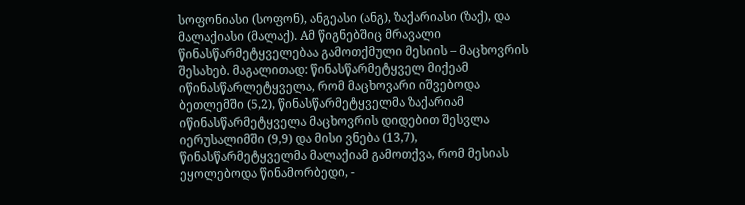სოფონიასი (სოფონ), ანგეასი (ანგ), ზაქარიასი (ზაქ), და მალაქიასი (მალაქ). Aმ წიგნებშიც მრავალი წინასწარმეტყველებაა გამოთქმული მესიის – მაცხოვრის შესახებ. მაგალითად: წინასწარმეტყველ მიქეამ იწინასწარლეტყველა, რომ მაცხოვარი იშვებოდა ბეთლემში (5,2), წინასწარმეტყველმა ზაქარიამ იწინასწარმეტყველა მაცხოვრის დიდებით შესვლა იერუსალიმში (9,9) და მისი ვნება (13,7), წინასწარმეტყველმა მალაქიამ გამოთქვა, რომ მესიას ეყოლებოდა წინამორბედი, -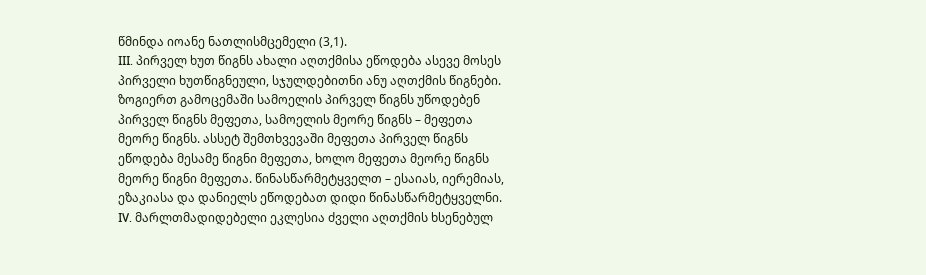წმინდა იოანე ნათლისმცემელი (3,1).
III. პირველ ხუთ წიგნს ახალი აღთქმისა ეწოდება ასევე მოსეს პირველი ხუთწიგნეული, სჯულდებითნი ანუ აღთქმის წიგნები. ზოგიერთ გამოცემაში სამოელის პირველ წიგნს უწოდებენ პირველ წიგნს მეფეთა, სამოელის მეორე წიგნს – მეფეთა მეორე წიგნს. ასსეტ შემთხვევაში მეფეთა პირველ წიგნს ეწოდება მესამე წიგნი მეფეთა, ხოლო მეფეთა მეორე წიგნს მეორე წიგნი მეფეთა. წინასწარმეტყველთ – ესაიას, იერემიას, ეზაკიასა და დანიელს ეწოდებათ დიდი წინასწარმეტყველნი.
IV. მარლთმადიდებელი ეკლესია ძველი აღთქმის ხსენებულ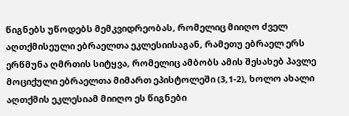წიგნებს უწოდებს მემკვიდრეობას, რომელიც მიიღო ძველ აღთქმისეული ებრაელთა ეკლესიისაგან, რამეთუ ებრაელ ერს ერწმუნა ღმრთის სიტყვა, რომელიც ამბობს ამის შესახებ პავლე მოციქული ებრაელთა მიმართ ეპისტოლეში (3,1-2), ხოლო ახალი აღთქმის ეკლესიამ მიიღო ეს წიგნები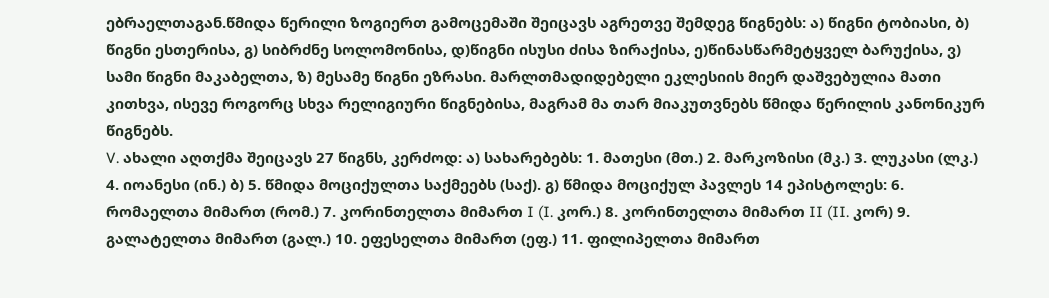ებრაელთაგან.წმიდა წერილი ზოგიერთ გამოცემაში შეიცავს აგრეთვე შემდეგ წიგნებს: ა) წიგნი ტობიასი, ბ) წიგნი ესთერისა, გ) სიბრძნე სოლომონისა, დ)წიგნი ისუსი ძისა ზირაქისა, ე)წინასწარმეტყველ ბარუქისა, ვ) სამი წიგნი მაკაბელთა, ზ) მესამე წიგნი ეზრასი. მარლთმადიდებელი ეკლესიის მიერ დაშვებულია მათი კითხვა, ისევე როგორც სხვა რელიგიური წიგნებისა, მაგრამ მა თარ მიაკუთვნებს წმიდა წერილის კანონიკურ წიგნებს.
V. ახალი აღთქმა შეიცავს 27 წიგნს, კერძოდ: ა) სახარებებს: 1. მათესი (მთ.) 2. მარკოზისი (მკ.) 3. ლუკასი (ლკ.) 4. იოანესი (ინ.) ბ) 5. წმიდა მოციქულთა საქმეებს (საქ). გ) წმიდა მოციქულ პავლეს 14 ეპისტოლეს: 6. რომაელთა მიმართ (რომ.) 7. კორინთელთა მიმართ I (I. კორ.) 8. კორინთელთა მიმართ II (II. კორ) 9. გალატელთა მიმართ (გალ.) 10. ეფესელთა მიმართ (ეფ.) 11. ფილიპელთა მიმართ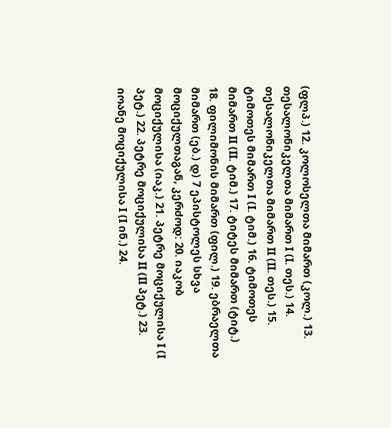(ფლპ.) 12. კოლოსელთა მიმართ (კოლ.) 13. თესალონიკელთა მიმართ I (I. თეს.) 14. თესალონიკელთა მიმართ II (II. თეს.) 15. ტიმოთეს მიმართ I (I. ტიმ.) 16. ტიმოთეს მიმართ II (II. ტიმ.) 17. ტიტეს მიმართ (ტიტ.) 18. ფილიმონის მიმართ (ფილ.) 19. ებრაელთა მიმართ (ებ.) დ) 7 ეპისტოლეს სხვა მოციქულთაგან, კერძოდ: 20. იაკობ მოციქულისა (იაკ.) 21. პეტრე მოციქულისა I (I პეტ.) 22. პეტრე მოციქულისა II (II პეტ.) 23. იოანე მოციქულისა I (I ინ.) 24.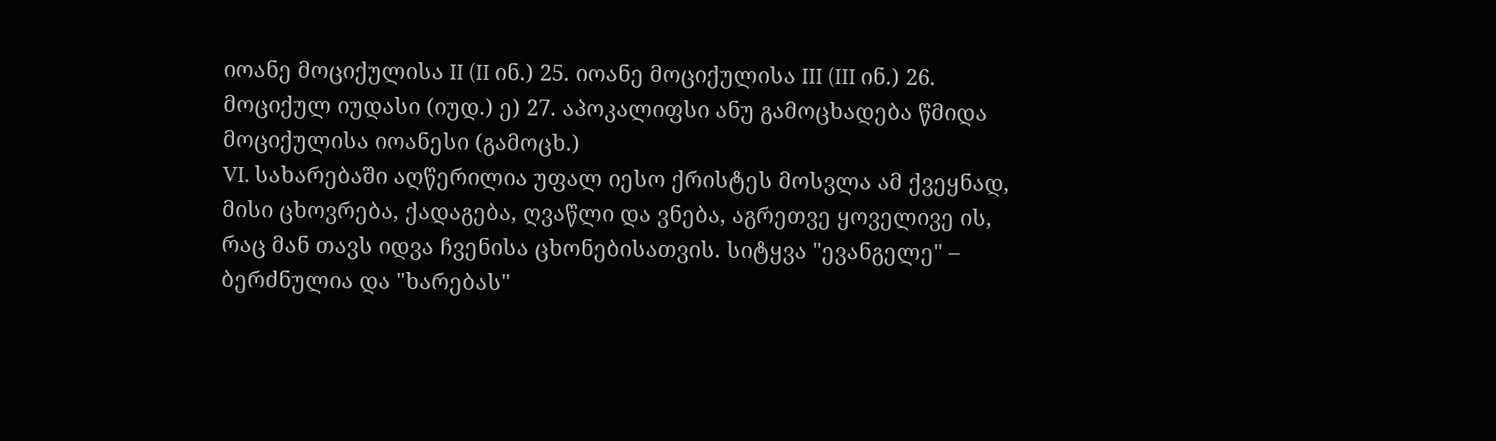იოანე მოციქულისა II (II ინ.) 25. იოანე მოციქულისა III (III ინ.) 26. მოციქულ იუდასი (იუდ.) ე) 27. აპოკალიფსი ანუ გამოცხადება წმიდა მოციქულისა იოანესი (გამოცხ.)
VI. სახარებაში აღწერილია უფალ იესო ქრისტეს მოსვლა ამ ქვეყნად, მისი ცხოვრება, ქადაგება, ღვაწლი და ვნება, აგრეთვე ყოველივე ის, რაც მან თავს იდვა ჩვენისა ცხონებისათვის. სიტყვა "ევანგელე" – ბერძნულია და "ხარებას"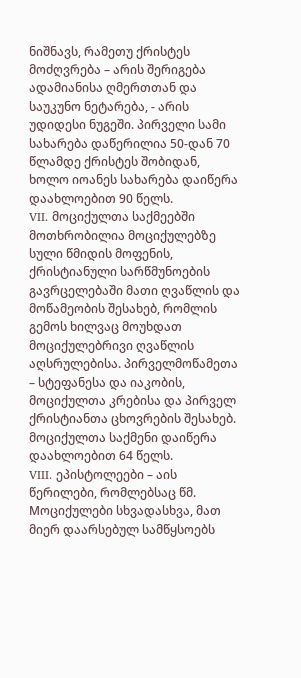ნიშნავს, რამეთუ ქრისტეს მოძღვრება – არის შერიგება ადამიანისა ღმერთთან და საუკუნო ნეტარება, - არის უდიდესი ნუგეში. პირველი სამი სახარება დაწერილია 50-დან 70 წლამდე ქრისტეს შობიდან, ხოლო იოანეს სახარება დაიწერა დაახლოებით 90 წელს.
VII. მოციქულთა საქმეებში მოთხრობილია მოციქულებზე სული წმიდის მოფენის, ქრისტიანული სარწმუნოების გავრცელებაში მათი ღვაწლის და მოწამეობის შესახებ, რომლის გემოს ხილვაც მოუხდათ მოციქულებრივი ღვაწლის აღსრულებისა. პირველმოწამეთა – სტეფანესა და იაკობის, მოციქულთა კრებისა და პირველ ქრისტიანთა ცხოვრების შესახებ. მოციქულთა საქმენი დაიწერა დაახლოებით 64 წელს.
VIII. ეპისტოლეები – აის წერილები, რომლებსაც წმ. Mოციქულები სხვადასხვა, მათ მიერ დაარსებულ სამწყსოებს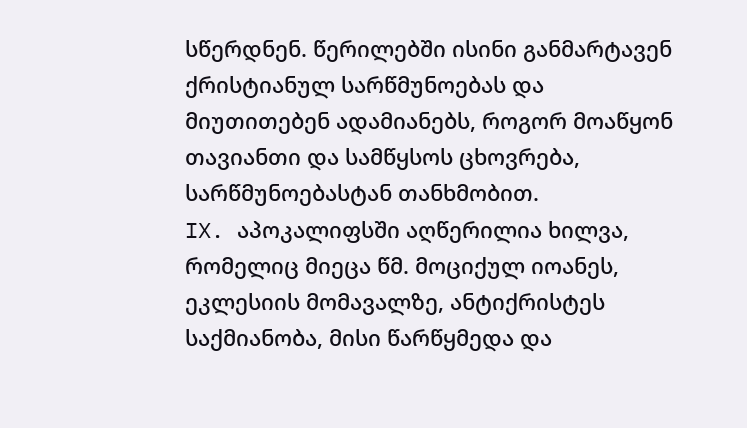სწერდნენ. წერილებში ისინი განმარტავენ ქრისტიანულ სარწმუნოებას და მიუთითებენ ადამიანებს, როგორ მოაწყონ თავიანთი და სამწყსოს ცხოვრება, სარწმუნოებასტან თანხმობით.
IX. აპოკალიფსში აღწერილია ხილვა, რომელიც მიეცა წმ. მოციქულ იოანეს, ეკლესიის მომავალზე, ანტიქრისტეს საქმიანობა, მისი წარწყმედა და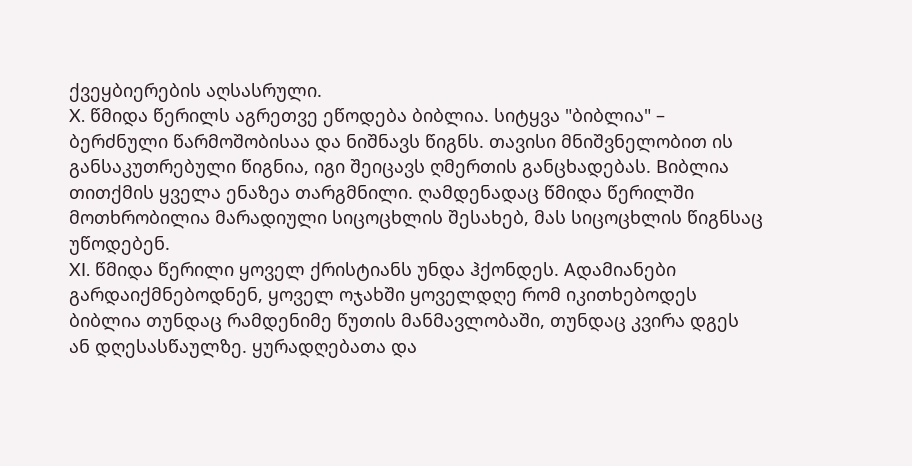ქვეყბიერების აღსასრული.
X. წმიდა წერილს აგრეთვე ეწოდება ბიბლია. სიტყვა "ბიბლია" – ბერძნული წარმოშობისაა და ნიშნავს წიგნს. თავისი მნიშვნელობით ის განსაკუთრებული წიგნია, იგი შეიცავს ღმერთის განცხადებას. Bიბლია თითქმის ყველა ენაზეა თარგმნილი. ღამდენადაც წმიდა წერილში მოთხრობილია მარადიული სიცოცხლის შესახებ, მას სიცოცხლის წიგნსაც უწოდებენ.
XI. წმიდა წერილი ყოველ ქრისტიანს უნდა ჰქონდეს. Aდამიანები გარდაიქმნებოდნენ, ყოველ ოჯახში ყოველდღე რომ იკითხებოდეს ბიბლია თუნდაც რამდენიმე წუთის მანმავლობაში, თუნდაც კვირა დგეს ან დღესასწაულზე. ყურადღებათა და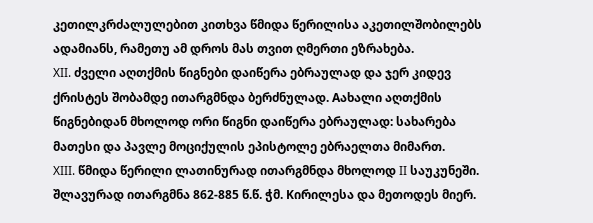კეთილკრძალულებით კითხვა წმიდა წერილისა აკეთილშობილებს ადამიანს, რამეთუ ამ დროს მას თვით ღმერთი ეზრახება.
XII. ძველი აღთქმის წიგნები დაიწერა ებრაულად და ჯერ კიდევ ქრისტეს შობამდე ითარგმნდა ბერძნულად. Aახალი აღთქმის წიგნებიდან მხოლოდ ორი წიგნი დაიწერა ებრაულად: სახარება მათესი და პავლე მოციქულის ეპისტოლე ებრაელთა მიმართ.
XIII. წმიდა წერილი ლათინურად ითარგმნდა მხოლოდ II საუკუნეში. შლავურად ითარგმნა 862-885 წ.წ. ჭმ. Kირილესა და მეთოდეს მიერ.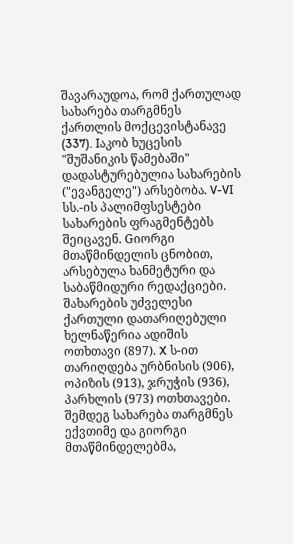შავარაუდოა, რომ ქართულად სახარება თარგმნეს ქართლის მოქცევისტანავე (337). Iაკობ ხუცესის "შუშანიკის წამებაში" დადასტურებულია სახარების ("ევანგელე") არსებობა. V-VI სს.-ის პალიმფსესტები სახარების ფრაგმენტებს შეიცავენ. Gიორგი მთაწმინდელის ცნობით, არსებულა ხანმეტური და საბაწმიდური რედაქციები. შახარების უძველესი ქართული დათარიღებული ხელნაწერია ადიშის ოთხთავი (897). X ს-ით თარიღდება ურბნისის (906), ოპიზის (913), ჯრუჭის (936), პარხლის (973) ოთხთავები. შემდეგ სახარება თარგმნეს ექვთიმე და გიორგი მთაწმინდელებმა,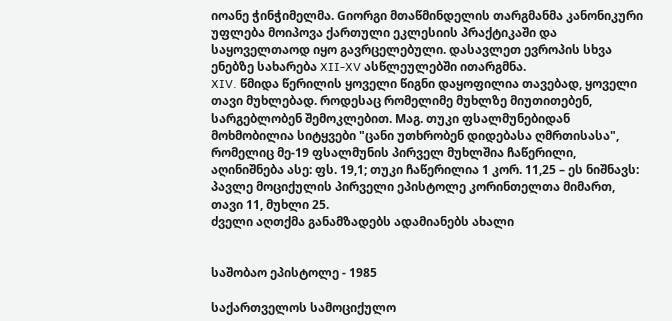იოანე ჭინჭიმელმა. Gიორგი მთაწმინდელის თარგმანმა კანონიკური უფლება მოიპოვა ქართული ეკლესიის პრაქტიკაში და საყოველთაოდ იყო გავრცელებული. დასავლეთ ევროპის სხვა ენებზე სახარება XII-XV ასწლეულებში ითარგმნა.
XIV. წმიდა წერილის ყოველი წიგნი დაყოფილია თავებად, ყოველი თავი მუხლებად. როდესაც რომელიმე მუხლზე მიუთითებენ, სარგებლობენ შემოკლებით. Mაგ. თუკი ფსალმუნებიდან მოხმობილია სიტყვები "ცანი უთხრობენ დიდებასა ღმრთისასა", რომელიც მე-19 ფსალმუნის პირველ მუხლშია ჩაწერილი, აღინიშნება ასე: ფს. 19,1; თუკი ჩაწერილია 1 კორ. 11,25 – ეს ნიშნავს: პავლე მოციქულის პირველი ეპისტოლე კორინთელთა მიმართ, თავი 11, მუხლი 25.
ძველი აღთქმა განამზადებს ადამიანებს ახალი


საშობაო ეპისტოლე - 1985

საქართველოს სამოციქულო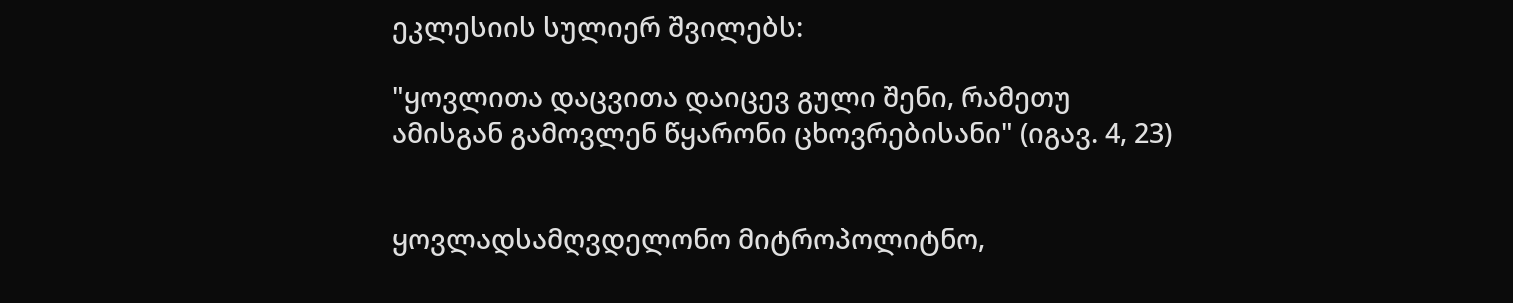ეკლესიის სულიერ შვილებს:

"ყოვლითა დაცვითა დაიცევ გული შენი, რამეთუ
ამისგან გამოვლენ წყარონი ცხოვრებისანი" (იგავ. 4, 23)


ყოვლადსამღვდელონო მიტროპოლიტნო,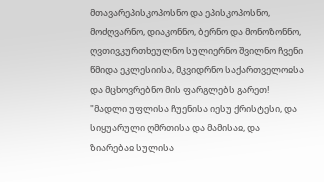მთავარეპისკოპოსნო და ეპისკოპოსნო, მოძღვარნო, დიაკონნო, ბერნო და მონოზონნო, ღვთივკურთხეულნო სულიერნო შვილნო ჩვენი წმიდა ეკლესიისა, მკვიდრნო საქართველოჲსა და მცხოვრებნო მის ფარგლებს გარეთ! "მადლი უფლისა ჩუენისა იესუ ქრისტესი, და სიყუარული ღმრთისა და მამისაჲ, და ზიარებაჲ სულისა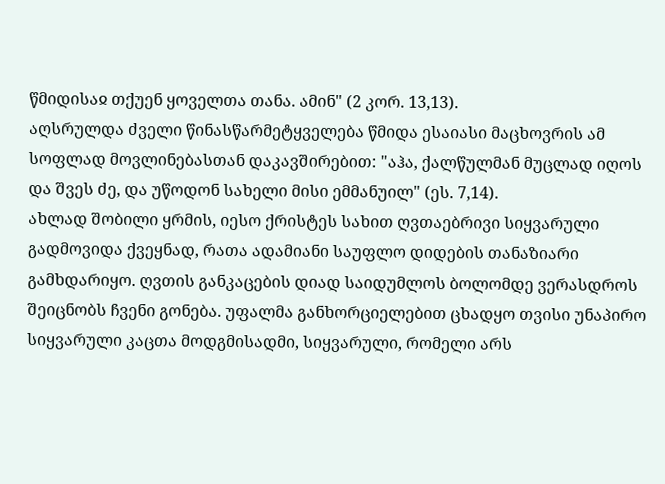წმიდისაჲ თქუენ ყოველთა თანა. ამინ" (2 კორ. 13,13).
აღსრულდა ძველი წინასწარმეტყველება წმიდა ესაიასი მაცხოვრის ამ სოფლად მოვლინებასთან დაკავშირებით: "აჰა, ქალწულმან მუცლად იღოს და შვეს ძე, და უწოდონ სახელი მისი ემმანუილ" (ეს. 7,14).
ახლად შობილი ყრმის, იესო ქრისტეს სახით ღვთაებრივი სიყვარული გადმოვიდა ქვეყნად, რათა ადამიანი საუფლო დიდების თანაზიარი გამხდარიყო. ღვთის განკაცების დიად საიდუმლოს ბოლომდე ვერასდროს შეიცნობს ჩვენი გონება. უფალმა განხორციელებით ცხადყო თვისი უნაპირო სიყვარული კაცთა მოდგმისადმი, სიყვარული, რომელი არს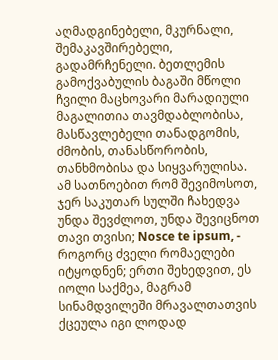აღმადგინებელი, მკურნალი, შემაკავშირებელი, გადამრჩენელი. ბეთლემის გამოქვაბულის ბაგაში მწოლი ჩვილი მაცხოვარი მარადიული მაგალითია თავმდაბლობისა, მასწავლებელი თანადგომის, ძმობის, თანასწორობის, თანხმობისა და სიყვარულისა.
ამ სათნოებით რომ შევიმოსოთ, ჯერ საკუთარ სულში ჩახედვა უნდა შევძლოთ, უნდა შევიცნოთ თავი თვისი; Nosce te ipsum, - როგორც ძველი რომაელები იტყოდნენ; ერთი შეხედვით, ეს იოლი საქმეა, მაგრამ სინამდვილეში მრავალთათვის ქცეულა იგი ლოდად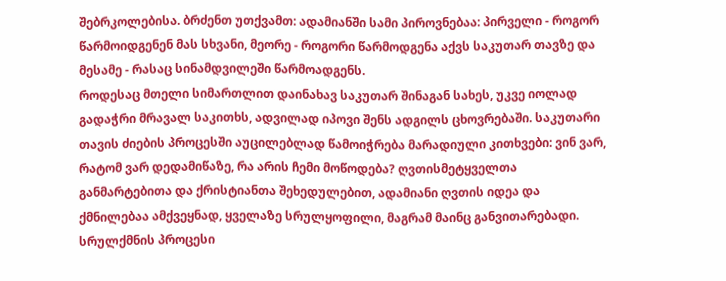შებრკოლებისა. ბრძენთ უთქვამთ: ადამიანში სამი პიროვნებაა: პირველი - როგორ წარმოიდგენენ მას სხვანი, მეორე - როგორი წარმოდგენა აქვს საკუთარ თავზე და მესამე - რასაც სინამდვილეში წარმოადგენს.
როდესაც მთელი სიმართლით დაინახავ საკუთარ შინაგან სახეს, უკვე იოლად გადაჭრი მრავალ საკითხს, ადვილად იპოვი შენს ადგილს ცხოვრებაში. საკუთარი თავის ძიების პროცესში აუცილებლად წამოიჭრება მარადიული კითხვები: ვინ ვარ, რატომ ვარ დედამიწაზე, რა არის ჩემი მოწოდება? ღვთისმეტყველთა განმარტებითა და ქრისტიანთა შეხედულებით, ადამიანი ღვთის იდეა და ქმნილებაა ამქვეყნად, ყველაზე სრულყოფილი, მაგრამ მაინც განვითარებადი. სრულქმნის პროცესი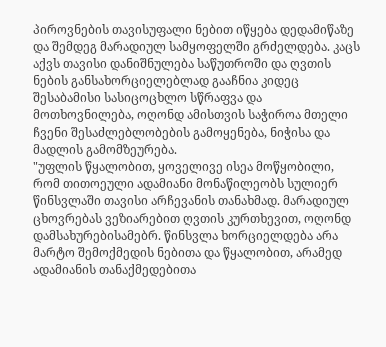პიროვნების თავისუფალი ნებით იწყება დედამიწაზე და შემდეგ მარადიულ სამყოფელში გრძელდება. კაცს აქვს თავისი დანიშნულება საწუთროში და ღვთის ნების განსახორციელებლად გააჩნია კიდეც შესაბამისი სასიცოცხლო სწრაფვა და მოთხოვნილება, ოღონდ ამისთვის საჭიროა მთელი ჩვენი შესაძლებლობების გამოყენება, ნიჭისა და მადლის გამომზეურება.
"უფლის წყალობით, ყოველივე ისეა მოწყობილი, რომ თითოეული ადამიანი მონაწილეობს სულიერ წინსვლაში თავისი არჩევანის თანახმად. მარადიულ ცხოვრებას ვეზიარებით ღვთის კურთხევით, ოღონდ დამსახურებისამებრ. წინსვლა ხორციელდება არა მარტო შემოქმედის ნებითა და წყალობით, არამედ ადამიანის თანაქმედებითა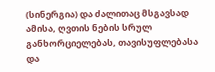(სინერგია) და ძალითაც მსგავსად ამისა, ღვთის ნების სრულ განხორციელებას, თავისუფლებასა და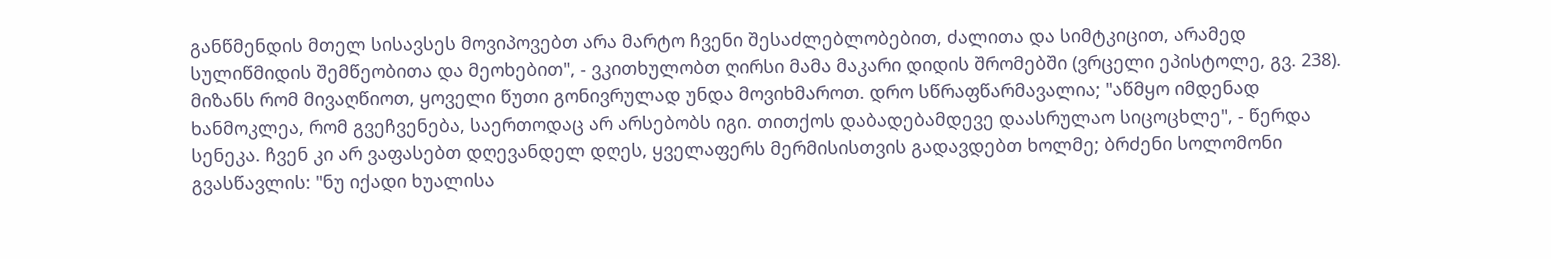განწმენდის მთელ სისავსეს მოვიპოვებთ არა მარტო ჩვენი შესაძლებლობებით, ძალითა და სიმტკიცით, არამედ სულიწმიდის შემწეობითა და მეოხებით", - ვკითხულობთ ღირსი მამა მაკარი დიდის შრომებში (ვრცელი ეპისტოლე, გვ. 238).
მიზანს რომ მივაღწიოთ, ყოველი წუთი გონივრულად უნდა მოვიხმაროთ. დრო სწრაფწარმავალია; "აწმყო იმდენად ხანმოკლეა, რომ გვეჩვენება, საერთოდაც არ არსებობს იგი. თითქოს დაბადებამდევე დაასრულაო სიცოცხლე", - წერდა სენეკა. ჩვენ კი არ ვაფასებთ დღევანდელ დღეს, ყველაფერს მერმისისთვის გადავდებთ ხოლმე; ბრძენი სოლომონი გვასწავლის: "ნუ იქადი ხუალისა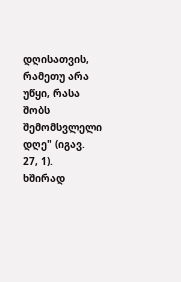დღისათვის, რამეთუ არა უწყი, რასა შობს შემომსვლელი დღე" (იგავ. 27, 1).
ხშირად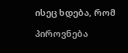ისეც ხდება, რომ პიროვნება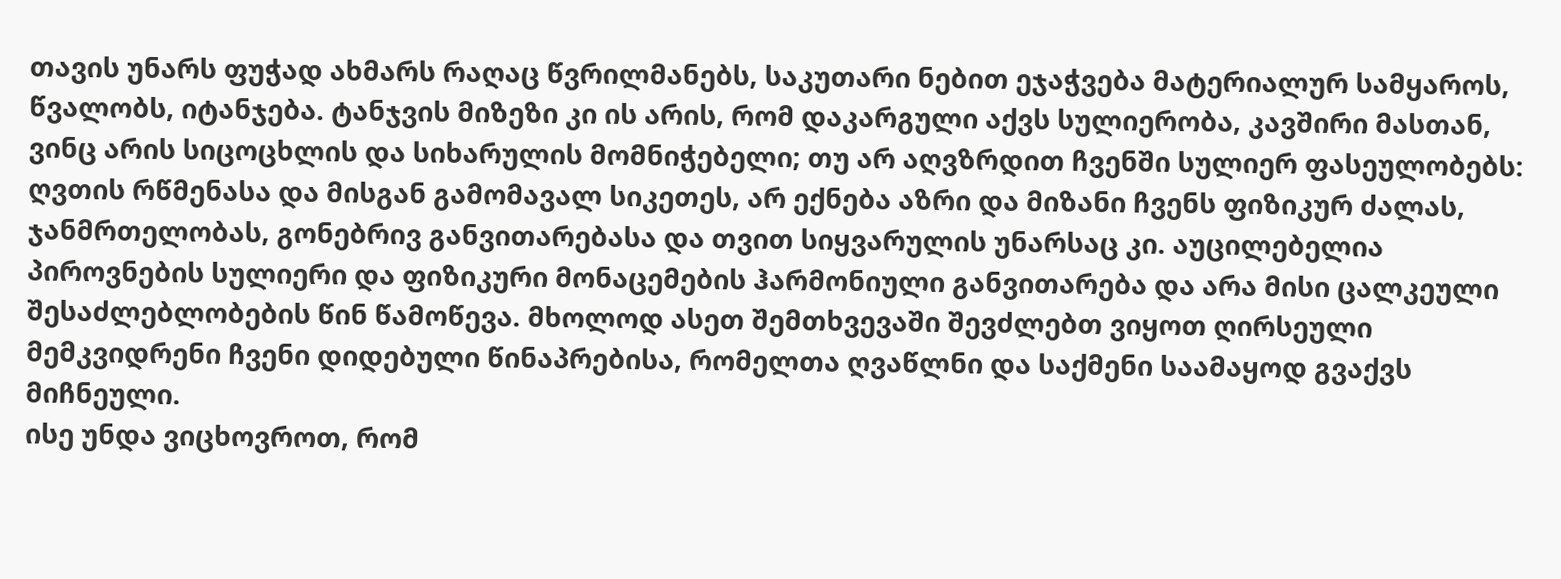თავის უნარს ფუჭად ახმარს რაღაც წვრილმანებს, საკუთარი ნებით ეჯაჭვება მატერიალურ სამყაროს, წვალობს, იტანჯება. ტანჯვის მიზეზი კი ის არის, რომ დაკარგული აქვს სულიერობა, კავშირი მასთან, ვინც არის სიცოცხლის და სიხარულის მომნიჭებელი; თუ არ აღვზრდით ჩვენში სულიერ ფასეულობებს: ღვთის რწმენასა და მისგან გამომავალ სიკეთეს, არ ექნება აზრი და მიზანი ჩვენს ფიზიკურ ძალას, ჯანმრთელობას, გონებრივ განვითარებასა და თვით სიყვარულის უნარსაც კი. აუცილებელია პიროვნების სულიერი და ფიზიკური მონაცემების ჰარმონიული განვითარება და არა მისი ცალკეული შესაძლებლობების წინ წამოწევა. მხოლოდ ასეთ შემთხვევაში შევძლებთ ვიყოთ ღირსეული მემკვიდრენი ჩვენი დიდებული წინაპრებისა, რომელთა ღვაწლნი და საქმენი საამაყოდ გვაქვს მიჩნეული.
ისე უნდა ვიცხოვროთ, რომ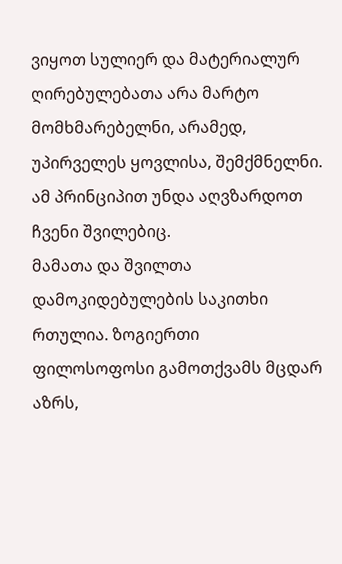ვიყოთ სულიერ და მატერიალურ ღირებულებათა არა მარტო მომხმარებელნი, არამედ, უპირველეს ყოვლისა, შემქმნელნი. ამ პრინციპით უნდა აღვზარდოთ ჩვენი შვილებიც.
მამათა და შვილთა დამოკიდებულების საკითხი რთულია. ზოგიერთი ფილოსოფოსი გამოთქვამს მცდარ აზრს,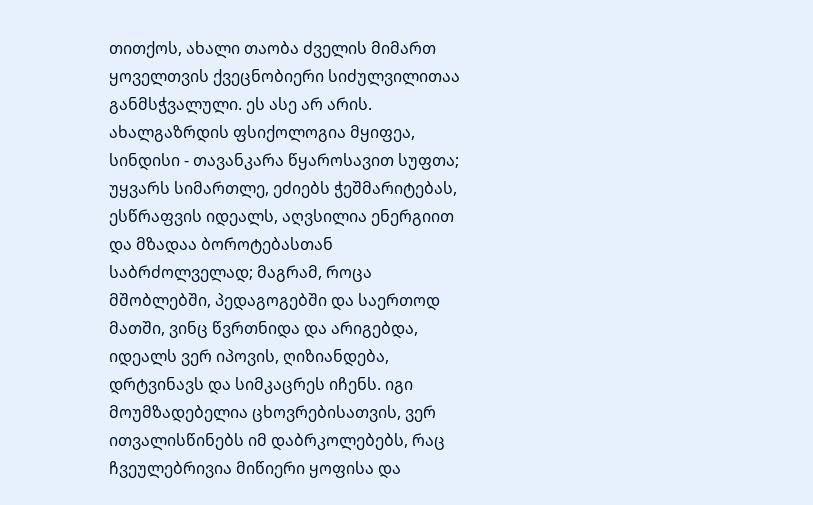თითქოს, ახალი თაობა ძველის მიმართ ყოველთვის ქვეცნობიერი სიძულვილითაა განმსჭვალული. ეს ასე არ არის. ახალგაზრდის ფსიქოლოგია მყიფეა, სინდისი - თავანკარა წყაროსავით სუფთა; უყვარს სიმართლე, ეძიებს ჭეშმარიტებას, ესწრაფვის იდეალს, აღვსილია ენერგიით და მზადაა ბოროტებასთან საბრძოლველად; მაგრამ, როცა მშობლებში, პედაგოგებში და საერთოდ მათში, ვინც წვრთნიდა და არიგებდა, იდეალს ვერ იპოვის, ღიზიანდება, დრტვინავს და სიმკაცრეს იჩენს. იგი მოუმზადებელია ცხოვრებისათვის, ვერ ითვალისწინებს იმ დაბრკოლებებს, რაც ჩვეულებრივია მიწიერი ყოფისა და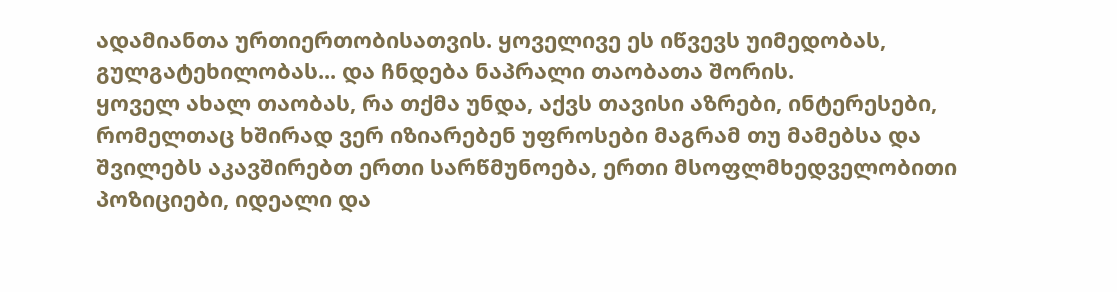ადამიანთა ურთიერთობისათვის. ყოველივე ეს იწვევს უიმედობას, გულგატეხილობას... და ჩნდება ნაპრალი თაობათა შორის.
ყოველ ახალ თაობას, რა თქმა უნდა, აქვს თავისი აზრები, ინტერესები, რომელთაც ხშირად ვერ იზიარებენ უფროსები მაგრამ თუ მამებსა და შვილებს აკავშირებთ ერთი სარწმუნოება, ერთი მსოფლმხედველობითი პოზიციები, იდეალი და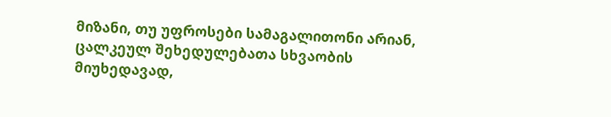მიზანი, თუ უფროსები სამაგალითონი არიან, ცალკეულ შეხედულებათა სხვაობის მიუხედავად,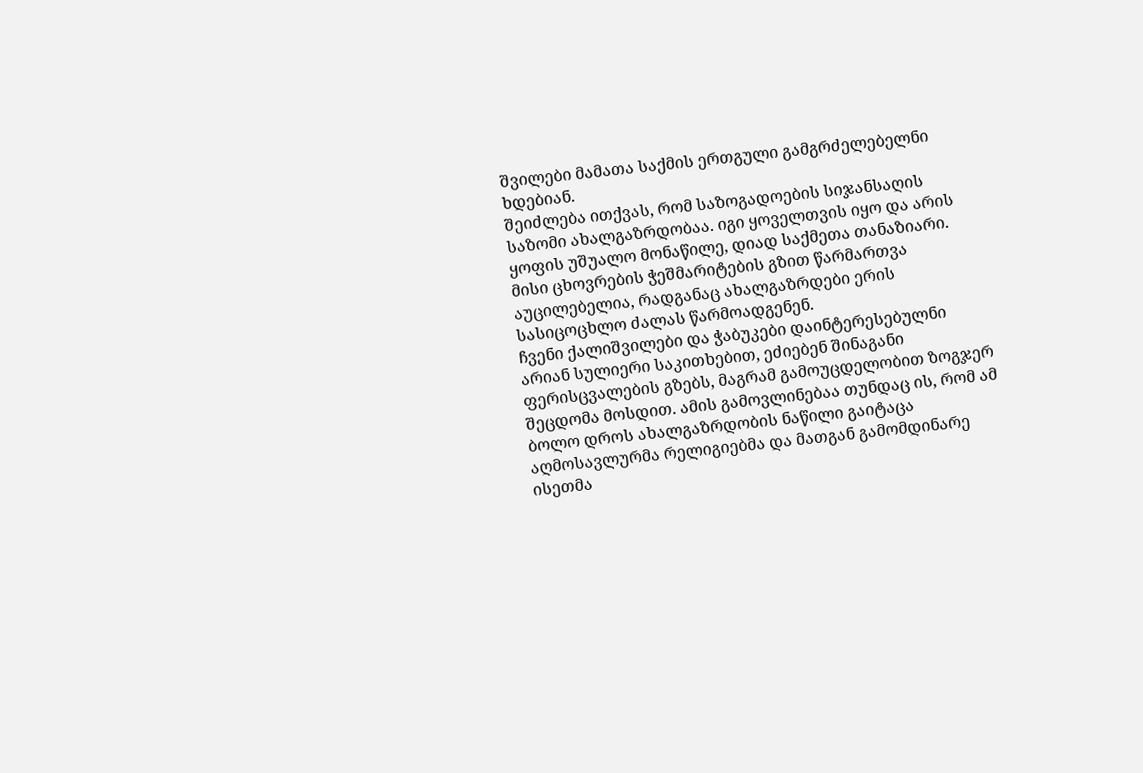შვილები მამათა საქმის ერთგული გამგრძელებელნი ხდებიან.
შეიძლება ითქვას, რომ საზოგადოების სიჯანსაღის საზომი ახალგაზრდობაა. იგი ყოველთვის იყო და არის ყოფის უშუალო მონაწილე, დიად საქმეთა თანაზიარი. მისი ცხოვრების ჭეშმარიტების გზით წარმართვა აუცილებელია, რადგანაც ახალგაზრდები ერის სასიცოცხლო ძალას წარმოადგენენ.
ჩვენი ქალიშვილები და ჭაბუკები დაინტერესებულნი არიან სულიერი საკითხებით, ეძიებენ შინაგანი ფერისცვალების გზებს, მაგრამ გამოუცდელობით ზოგჯერ შეცდომა მოსდით. ამის გამოვლინებაა თუნდაც ის, რომ ამ ბოლო დროს ახალგაზრდობის ნაწილი გაიტაცა აღმოსავლურმა რელიგიებმა და მათგან გამომდინარე ისეთმა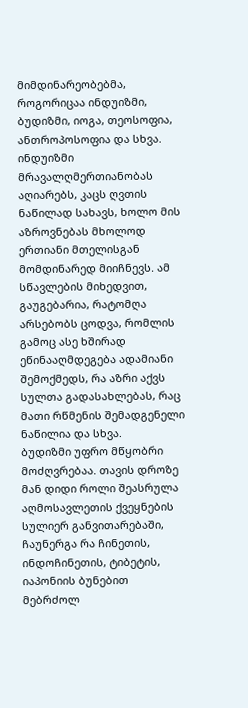მიმდინარეობებმა, როგორიცაა ინდუიზმი, ბუდიზმი, იოგა, თეოსოფია, ანთროპოსოფია და სხვა.
ინდუიზმი მრავალღმერთიანობას აღიარებს, კაცს ღვთის ნაწილად სახავს, ხოლო მის აზროვნებას მხოლოდ ერთიანი მთელისგან მომდინარედ მიიჩნევს. ამ სწავლების მიხედვით, გაუგებარია, რატომღა არსებობს ცოდვა, რომლის გამოც ასე ხშირად ეწინააღმდეგება ადამიანი შემოქმედს, რა აზრი აქვს სულთა გადასახლებას, რაც მათი რწმენის შემადგენელი ნაწილია და სხვა.
ბუდიზმი უფრო მწყობრი მოძღვრებაა. თავის დროზე მან დიდი როლი შეასრულა აღმოსავლეთის ქვეყნების სულიერ განვითარებაში, ჩაუნერგა რა ჩინეთის, ინდოჩინეთის, ტიბეტის, იაპონიის ბუნებით მებრძოლ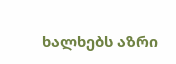ხალხებს აზრი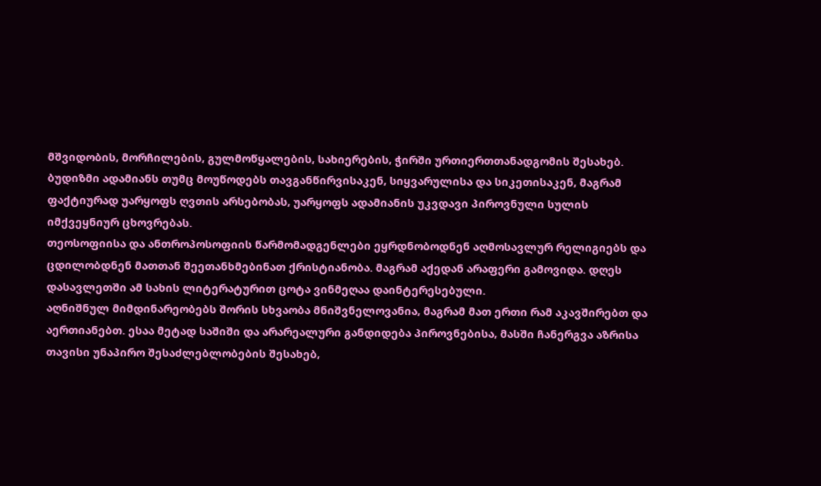მშვიდობის, მორჩილების, გულმოწყალების, სახიერების, ჭირში ურთიერთთანადგომის შესახებ. ბუდიზმი ადამიანს თუმც მოუწოდებს თავგანწირვისაკენ, სიყვარულისა და სიკეთისაკენ, მაგრამ ფაქტიურად უარყოფს ღვთის არსებობას, უარყოფს ადამიანის უკვდავი პიროვნული სულის იმქვეყნიურ ცხოვრებას.
თეოსოფიისა და ანთროპოსოფიის წარმომადგენლები ეყრდნობოდნენ აღმოსავლურ რელიგიებს და ცდილობდნენ მათთან შეეთანხმებინათ ქრისტიანობა. მაგრამ აქედან არაფერი გამოვიდა. დღეს დასავლეთში ამ სახის ლიტერატურით ცოტა ვინმეღაა დაინტერესებული.
აღნიშნულ მიმდინარეობებს შორის სხვაობა მნიშვნელოვანია, მაგრამ მათ ერთი რამ აკავშირებთ და აერთიანებთ. ესაა მეტად საშიში და არარეალური განდიდება პიროვნებისა, მასში ჩანერგვა აზრისა თავისი უნაპირო შესაძლებლობების შესახებ,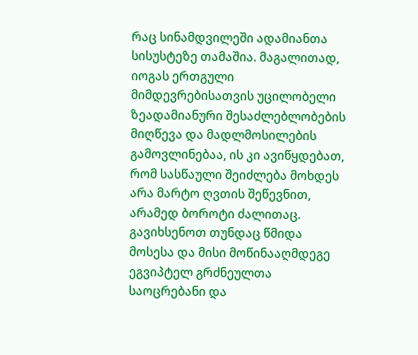რაც სინამდვილეში ადამიანთა სისუსტეზე თამაშია. მაგალითად, იოგას ერთგული მიმდევრებისათვის უცილობელი ზეადამიანური შესაძლებლობების მიღწევა და მადლმოსილების გამოვლინებაა, ის კი ავიწყდებათ, რომ სასწაული შეიძლება მოხდეს არა მარტო ღვთის შეწევნით, არამედ ბოროტი ძალითაც. გავიხსენოთ თუნდაც წმიდა მოსესა და მისი მოწინააღმდეგე ეგვიპტელ გრძნეულთა საოცრებანი და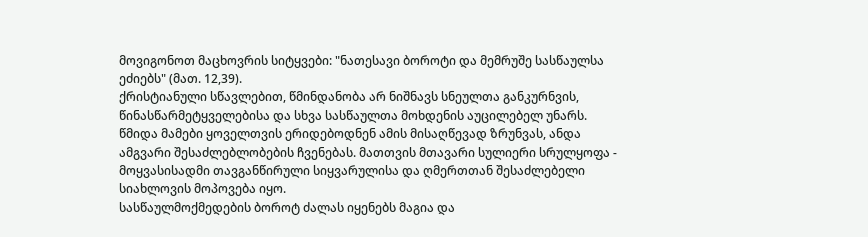მოვიგონოთ მაცხოვრის სიტყვები: "ნათესავი ბოროტი და მემრუშე სასწაულსა ეძიებს" (მათ. 12,39).
ქრისტიანული სწავლებით, წმინდანობა არ ნიშნავს სნეულთა განკურნვის, წინასწარმეტყველებისა და სხვა სასწაულთა მოხდენის აუცილებელ უნარს. წმიდა მამები ყოველთვის ერიდებოდნენ ამის მისაღწევად ზრუნვას, ანდა ამგვარი შესაძლებლობების ჩვენებას. მათთვის მთავარი სულიერი სრულყოფა - მოყვასისადმი თავგანწირული სიყვარულისა და ღმერთთან შესაძლებელი სიახლოვის მოპოვება იყო.
სასწაულმოქმედების ბოროტ ძალას იყენებს მაგია და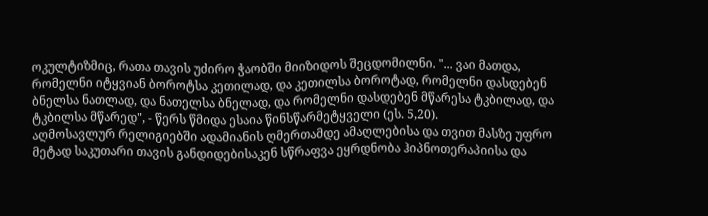ოკულტიზმიც, რათა თავის უძირო ჭაობში მიიზიდოს შეცდომილნი. "... ვაი მათდა, რომელნი იტყვიან ბოროტსა კეთილად, და კეთილსა ბოროტად, რომელნი დასდებენ ბნელსა ნათლად, და ნათელსა ბნელად, და რომელნი დასდებენ მწარესა ტკბილად, და ტკბილსა მწარედ", - წერს წმიდა ესაია წინსწარმეტყველი (ეს. 5,20).
აღმოსავლურ რელიგიებში ადამიანის ღმერთამდე ამაღლებისა და თვით მასზე უფრო მეტად საკუთარი თავის განდიდებისაკენ სწრაფვა ეყრდნობა ჰიპნოთერაპიისა და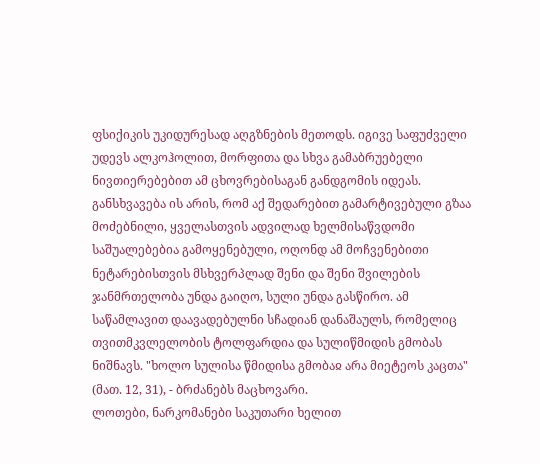ფსიქიკის უკიდურესად აღგზნების მეთოდს. იგივე საფუძველი უდევს ალკოჰოლით, მორფითა და სხვა გამაბრუებელი ნივთიერებებით ამ ცხოვრებისაგან განდგომის იდეას. განსხვავება ის არის, რომ აქ შედარებით გამარტივებული გზაა მოძებნილი, ყველასთვის ადვილად ხელმისაწვდომი საშუალებებია გამოყენებული, ოღონდ ამ მოჩვენებითი ნეტარებისთვის მსხვერპლად შენი და შენი შვილების ჯანმრთელობა უნდა გაიღო, სული უნდა გასწირო. ამ საწამლავით დაავადებულნი სჩადიან დანაშაულს, რომელიც თვითმკვლელობის ტოლფარდია და სულიწმიდის გმობას ნიშნავს. "ხოლო სულისა წმიდისა გმობაჲ არა მიეტეოს კაცთა" (მათ. 12, 31), - ბრძანებს მაცხოვარი.
ლოთები, ნარკომანები საკუთარი ხელით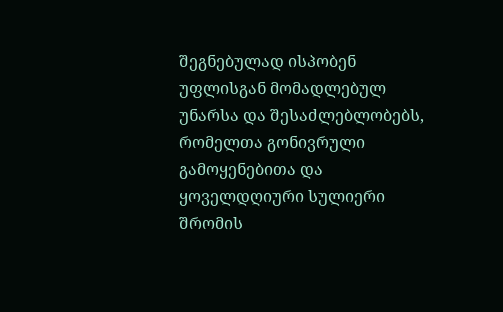შეგნებულად ისპობენ უფლისგან მომადლებულ უნარსა და შესაძლებლობებს, რომელთა გონივრული გამოყენებითა და ყოველდღიური სულიერი შრომის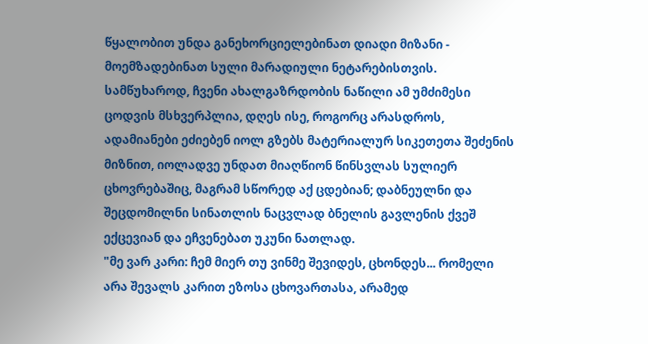წყალობით უნდა განეხორციელებინათ დიადი მიზანი - მოემზადებინათ სული მარადიული ნეტარებისთვის.
სამწუხაროდ, ჩვენი ახალგაზრდობის ნაწილი ამ უმძიმესი ცოდვის მსხვერპლია, დღეს ისე, როგორც არასდროს, ადამიანები ეძიებენ იოლ გზებს მატერიალურ სიკეთეთა შეძენის მიზნით, იოლადვე უნდათ მიაღწიონ წინსვლას სულიერ ცხოვრებაშიც, მაგრამ სწორედ აქ ცდებიან; დაბნეულნი და შეცდომილნი სინათლის ნაცვლად ბნელის გავლენის ქვეშ ექცევიან და ეჩვენებათ უკუნი ნათლად.
"მე ვარ კარი: ჩემ მიერ თუ ვინმე შევიდეს, ცხონდეს... რომელი არა შევალს კარით ეზოსა ცხოვართასა, არამედ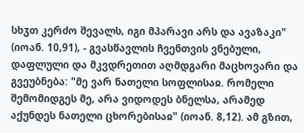სხჳთ კერძო შევალს, იგი მპარავი არს და ავაზაკი" (იოან. 10,91), - გვასწავლის ჩვენთვის ვნებული, დაფლული და მკვდრეთით აღმდგარი მაცხოვარი და გვეუბნება: "მე ვარ ნათელი სოფლისაჲ. რომელი შემომიდგეს მე, არა ვიდოდეს ბნელსა, არამედ აქუნდეს ნათელი ცხორებისაჲ" (იოან. 8,12). ამ გზით,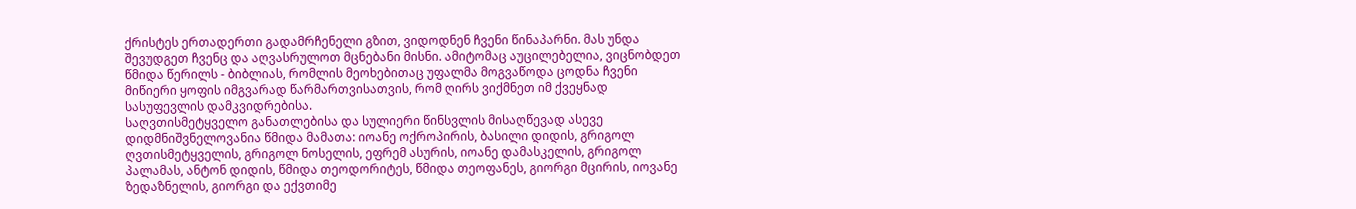ქრისტეს ერთადერთი გადამრჩენელი გზით, ვიდოდნენ ჩვენი წინაპარნი. მას უნდა შევუდგეთ ჩვენც და აღვასრულოთ მცნებანი მისნი. ამიტომაც აუცილებელია, ვიცნობდეთ წმიდა წერილს - ბიბლიას, რომლის მეოხებითაც უფალმა მოგვაწოდა ცოდნა ჩვენი მიწიერი ყოფის იმგვარად წარმართვისათვის, რომ ღირს ვიქმნეთ იმ ქვეყნად სასუფევლის დამკვიდრებისა.
საღვთისმეტყველო განათლებისა და სულიერი წინსვლის მისაღწევად ასევე დიდმნიშვნელოვანია წმიდა მამათა: იოანე ოქროპირის, ბასილი დიდის, გრიგოლ ღვთისმეტყველის, გრიგოლ ნოსელის, ეფრემ ასურის, იოანე დამასკელის, გრიგოლ პალამას, ანტონ დიდის, წმიდა თეოდორიტეს, წმიდა თეოფანეს, გიორგი მცირის, იოვანე ზედაზნელის, გიორგი და ექვთიმე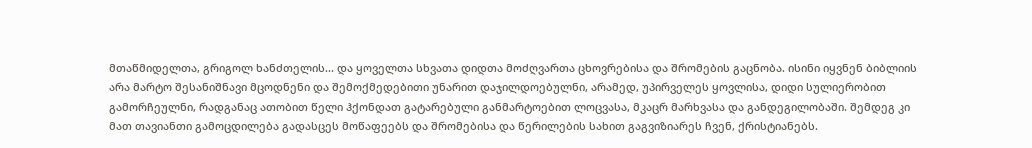მთაწმიდელთა, გრიგოლ ხანძთელის... და ყოველთა სხვათა დიდთა მოძღვართა ცხოვრებისა და შრომების გაცნობა. ისინი იყვნენ ბიბლიის არა მარტო შესანიშნავი მცოდნენი და შემოქმედებითი უნარით დაჯილდოებულნი, არამედ, უპირველეს ყოვლისა, დიდი სულიერობით გამორჩეულნი, რადგანაც ათობით წელი ჰქონდათ გატარებული განმარტოებით ლოცვასა, მკაცრ მარხვასა და განდეგილობაში. შემდეგ კი მათ თავიანთი გამოცდილება გადასცეს მოწაფეებს და შრომებისა და წერილების სახით გაგვიზიარეს ჩვენ, ქრისტიანებს.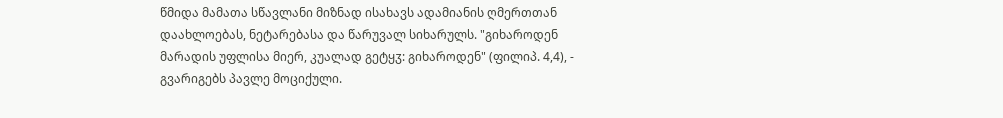წმიდა მამათა სწავლანი მიზნად ისახავს ადამიანის ღმერთთან დაახლოებას, ნეტარებასა და წარუვალ სიხარულს. "გიხაროდენ მარადის უფლისა მიერ, კუალად გეტყჳ: გიხაროდენ" (ფილიპ. 4,4), - გვარიგებს პავლე მოციქული.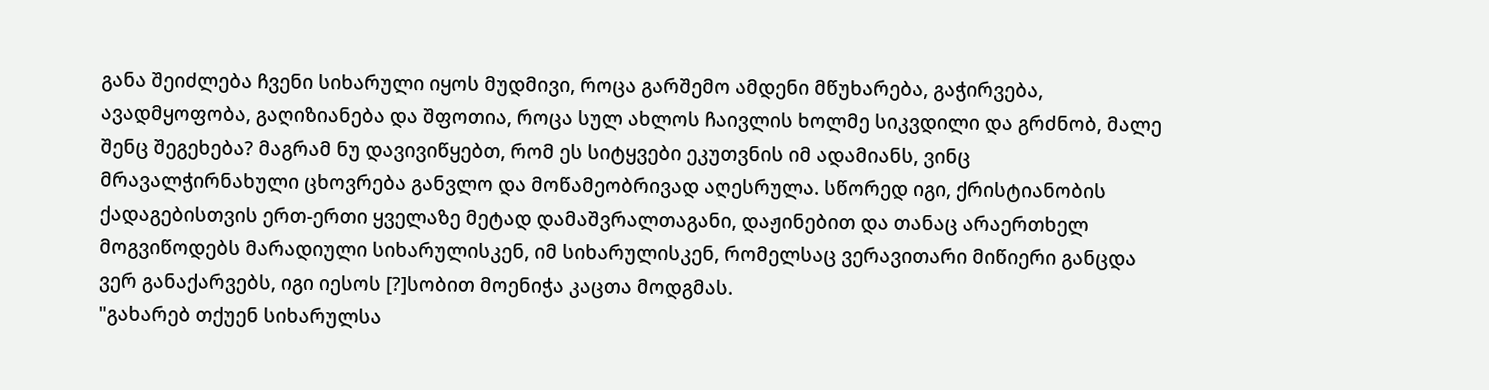განა შეიძლება ჩვენი სიხარული იყოს მუდმივი, როცა გარშემო ამდენი მწუხარება, გაჭირვება, ავადმყოფობა, გაღიზიანება და შფოთია, როცა სულ ახლოს ჩაივლის ხოლმე სიკვდილი და გრძნობ, მალე შენც შეგეხება? მაგრამ ნუ დავივიწყებთ, რომ ეს სიტყვები ეკუთვნის იმ ადამიანს, ვინც მრავალჭირნახული ცხოვრება განვლო და მოწამეობრივად აღესრულა. სწორედ იგი, ქრისტიანობის ქადაგებისთვის ერთ-ერთი ყველაზე მეტად დამაშვრალთაგანი, დაჟინებით და თანაც არაერთხელ მოგვიწოდებს მარადიული სიხარულისკენ, იმ სიხარულისკენ, რომელსაც ვერავითარი მიწიერი განცდა ვერ განაქარვებს, იგი იესოს [?]სობით მოენიჭა კაცთა მოდგმას.
"გახარებ თქუენ სიხარულსა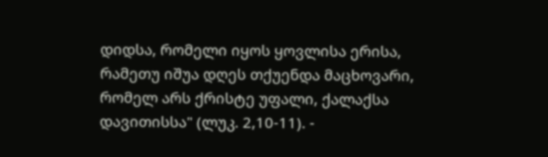დიდსა, რომელი იყოს ყოვლისა ერისა, რამეთუ იშუა დღეს თქუენდა მაცხოვარი, რომელ არს ქრისტე უფალი, ქალაქსა დავითისსა" (ლუკ. 2,10-11). -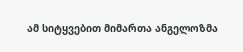ამ სიტყვებით მიმართა ანგელოზმა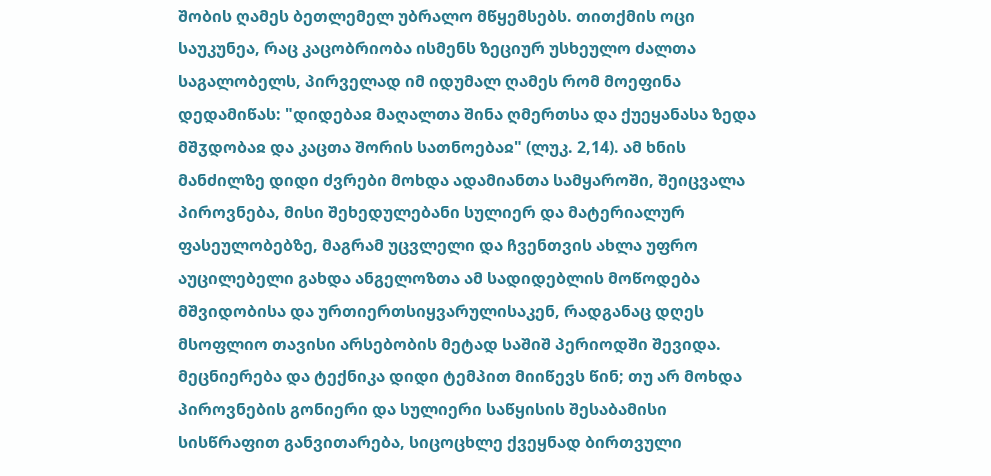შობის ღამეს ბეთლემელ უბრალო მწყემსებს. თითქმის ოცი საუკუნეა, რაც კაცობრიობა ისმენს ზეციურ უსხეულო ძალთა საგალობელს, პირველად იმ იდუმალ ღამეს რომ მოეფინა დედამიწას: "დიდებაჲ მაღალთა შინა ღმერთსა და ქუეყანასა ზედა მშჳდობაჲ და კაცთა შორის სათნოებაჲ" (ლუკ. 2,14). ამ ხნის მანძილზე დიდი ძვრები მოხდა ადამიანთა სამყაროში, შეიცვალა პიროვნება, მისი შეხედულებანი სულიერ და მატერიალურ ფასეულობებზე, მაგრამ უცვლელი და ჩვენთვის ახლა უფრო აუცილებელი გახდა ანგელოზთა ამ სადიდებლის მოწოდება მშვიდობისა და ურთიერთსიყვარულისაკენ, რადგანაც დღეს მსოფლიო თავისი არსებობის მეტად საშიშ პერიოდში შევიდა. მეცნიერება და ტექნიკა დიდი ტემპით მიიწევს წინ; თუ არ მოხდა პიროვნების გონიერი და სულიერი საწყისის შესაბამისი სისწრაფით განვითარება, სიცოცხლე ქვეყნად ბირთვული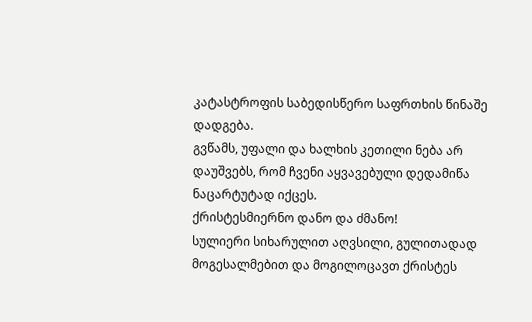კატასტროფის საბედისწერო საფრთხის წინაშე დადგება.
გვწამს, უფალი და ხალხის კეთილი ნება არ დაუშვებს, რომ ჩვენი აყვავებული დედამიწა ნაცარტუტად იქცეს.
ქრისტესმიერნო დანო და ძმანო!
სულიერი სიხარულით აღვსილი, გულითადად მოგესალმებით და მოგილოცავთ ქრისტეს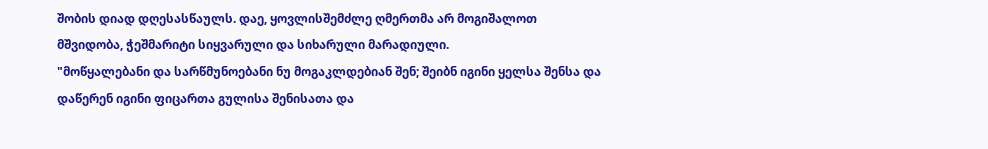შობის დიად დღესასწაულს. დაე, ყოვლისშემძლე ღმერთმა არ მოგიშალოთ მშვიდობა, ჭეშმარიტი სიყვარული და სიხარული მარადიული.
"მოწყალებანი და სარწმუნოებანი ნუ მოგაკლდებიან შენ; შეიბნ იგინი ყელსა შენსა და დაწერენ იგინი ფიცართა გულისა შენისათა და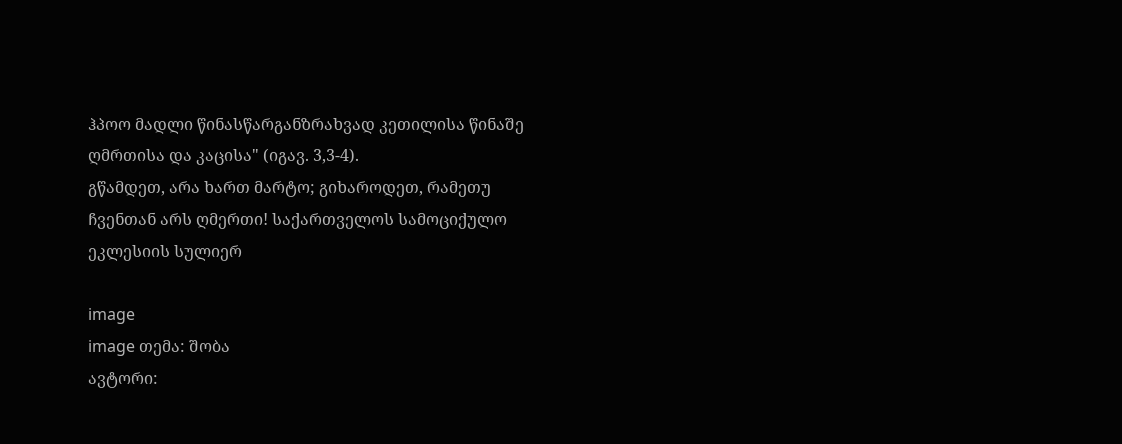ჰპოო მადლი წინასწარგანზრახვად კეთილისა წინაშე ღმრთისა და კაცისა" (იგავ. 3,3-4).
გწამდეთ, არა ხართ მარტო; გიხაროდეთ, რამეთუ ჩვენთან არს ღმერთი! საქართველოს სამოციქულო ეკლესიის სულიერ

image
image თემა: შობა
ავტორი: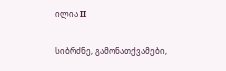ილია II

სიბრძნე, გამონათქვამები,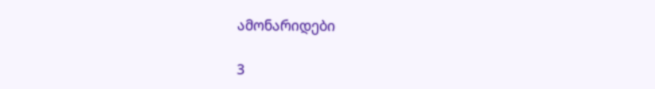ამონარიდები

3